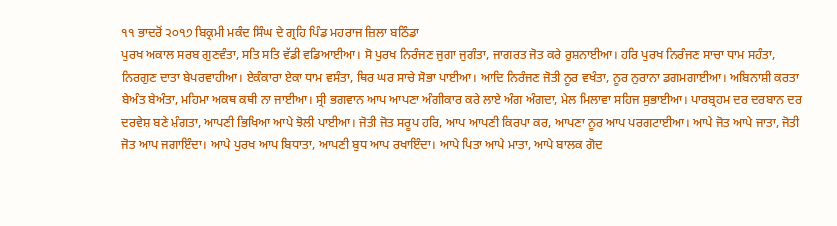੧੧ ਭਾਦਰੋਂ ੨੦੧੭ ਬਿਕ੍ਰਮੀ ਮਕੰਦ ਸਿੰਘ ਦੇ ਗ੍ਰਹਿ ਪਿੰਡ ਮਹਰਾਜ ਜ਼ਿਲਾ ਬਠਿੰਡਾ
ਪੁਰਖ ਅਕਾਲ ਸਰਬ ਗੁਣਵੰਤਾ, ਸਤਿ ਸਤਿ ਵੱਡੀ ਵਡਿਆਈਆ। ਸੋ ਪੁਰਖ ਨਿਰੰਜਣ ਜੁਗਾ ਜੁਗੰਤਾ, ਜਾਗਰਤ ਜੋਤ ਕਰੇ ਰੁਸ਼ਨਾਈਆ। ਹਰਿ ਪੁਰਖ ਨਿਰੰਜਣ ਸਾਚਾ ਧਾਮ ਸਹੰਤਾ, ਨਿਰਗੁਣ ਦਾਤਾ ਬੇਪਰਵਾਹੀਆ। ਏਕੰਕਾਰਾ ਏਕਾ ਧਾਮ ਵਸੰਤਾ, ਥਿਰ ਘਰ ਸਾਚੇ ਸੋਭਾ ਪਾਈਆ। ਆਦਿ ਨਿਰੰਜਣ ਜੋਤੀ ਨੂਰ ਵਖੰਤਾ, ਨੂਰ ਨੁਰਾਨਾ ਡਗਮਗਾਈਆ। ਅਬਿਨਾਸ਼ੀ ਕਰਤਾ ਬੇਅੰਤ ਬੇਅੰਤਾ, ਮਹਿਮਾ ਅਕਥ ਕਥੀ ਨਾ ਜਾਈਆ। ਸ੍ਰੀ ਭਗਵਾਨ ਆਪ ਆਪਣਾ ਅੰਗੀਕਾਰ ਕਰੇ ਲਾਏ ਅੰਗ ਅੰਗਦਾ, ਮੇਲ ਮਿਲਾਵਾ ਸਹਿਜ ਸੁਭਾਈਆ। ਪਾਰਬ੍ਰਹਮ ਦਰ ਦਰਬਾਨ ਦਰ ਦਰਵੇਸ਼ ਬਣੇ ਮ਼ੰਗਤਾ, ਆਪਣੀ ਭਿਖਿਆ ਆਪੇ ਝੋਲੀ ਪਾਈਆ। ਜੋਤੀ ਜੋਤ ਸਰੂਪ ਹਰਿ, ਆਪ ਆਪਣੀ ਕਿਰਪਾ ਕਰ, ਆਪਣਾ ਨੂਰ ਆਪ ਪਰਗਟਾਈਆ। ਆਪੇ ਜੋਤ ਆਪੇ ਜਾਤਾ, ਜੋਤੀ ਜੋਤ ਆਪ ਜਗਾਇੰਦਾ। ਆਪੇ ਪੁਰਖ ਆਪ ਬਿਧਾਤਾ, ਆਪਣੀ ਬੁਧ ਆਪ ਰਖਾਇੰਦਾ। ਆਪੇ ਪਿਤਾ ਆਪੇ ਮਾਤਾ, ਆਪੇ ਬਾਲਕ ਗੋਦ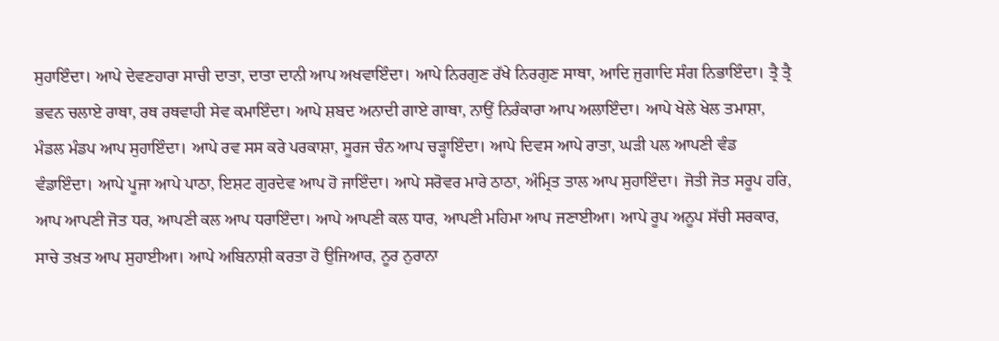ਸੁਹਾਇੰਦਾ। ਆਪੇ ਦੇਵਣਹਾਰਾ ਸਾਚੀ ਦਾਤਾ, ਦਾਤਾ ਦਾਨੀ ਆਪ ਅਖਵਾਇੰਦਾ। ਆਪੇ ਨਿਰਗੁਣ ਰੱਖੇ ਨਿਰਗੁਣ ਸਾਥਾ, ਆਦਿ ਜੁਗਾਦਿ ਸੰਗ ਨਿਭਾਇੰਦਾ। ਤ੍ਰੈ ਤ੍ਰੈ ਭਵਨ ਚਲਾਏ ਰਾਥਾ, ਰਥ ਰਥਵਾਹੀ ਸੇਵ ਕਮਾਇੰਦਾ। ਆਪੇ ਸ਼ਬਦ ਅਨਾਦੀ ਗਾਏ ਗਾਥਾ, ਨਾਉਂ ਨਿਰੰਕਾਰਾ ਆਪ ਅਲਾਇੰਦਾ। ਆਪੇ ਖੇਲੇ ਖੇਲ ਤਮਾਸ਼ਾ, ਮੰਡਲ ਮੰਡਪ ਆਪ ਸੁਹਾਇੰਦਾ। ਆਪੇ ਰਵ ਸਸ ਕਰੇ ਪਰਕਾਸ਼ਾ, ਸੂਰਜ ਚੰਨ ਆਪ ਚੜ੍ਹਾਇੰਦਾ। ਆਪੇ ਦਿਵਸ ਆਪੇ ਰਾਤਾ, ਘੜੀ ਪਲ ਆਪਣੀ ਵੰਡ ਵੰਡਾਇੰਦਾ। ਆਪੇ ਪੂਜਾ ਆਪੇ ਪਾਠਾ, ਇਸ਼ਟ ਗੁਰਦੇਵ ਆਪ ਹੋ ਜਾਇੰਦਾ। ਆਪੇ ਸਰੋਵਰ ਮਾਰੇ ਠਾਠਾ, ਅੰਮ੍ਰਿਤ ਤਾਲ ਆਪ ਸੁਹਾਇੰਦਾ। ਜੋਤੀ ਜੋਤ ਸਰੂਪ ਹਰਿ, ਆਪ ਆਪਣੀ ਜੋਤ ਧਰ, ਆਪਣੀ ਕਲ ਆਪ ਧਰਾਇੰਦਾ। ਆਪੇ ਆਪਣੀ ਕਲ ਧਾਰ, ਆਪਣੀ ਮਹਿਮਾ ਆਪ ਜਣਾਈਆ। ਆਪੇ ਰੂਪ ਅਨੂਪ ਸੱਚੀ ਸਰਕਾਰ, ਸਾਚੇ ਤਖ਼ਤ ਆਪ ਸੁਹਾਈਆ। ਆਪੇ ਅਬਿਨਾਸ਼ੀ ਕਰਤਾ ਹੋ ਉਜਿਆਰ, ਨੂਰ ਨੁਰਾਨਾ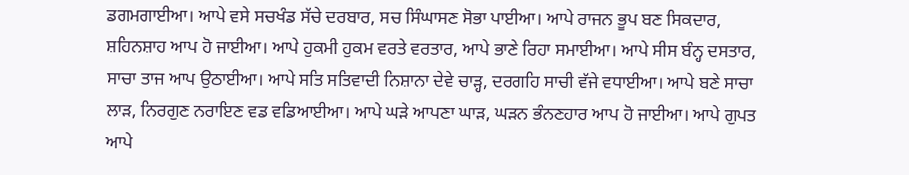ਡਗਮਗਾਈਆ। ਆਪੇ ਵਸੇ ਸਚਖੰਡ ਸੱਚੇ ਦਰਬਾਰ, ਸਚ ਸਿੰਘਾਸਣ ਸੋਭਾ ਪਾਈਆ। ਆਪੇ ਰਾਜਨ ਭੂਪ ਬਣ ਸਿਕਦਾਰ, ਸ਼ਹਿਨਸ਼ਾਹ ਆਪ ਹੋ ਜਾਈਆ। ਆਪੇ ਹੁਕਮੀ ਹੁਕਮ ਵਰਤੇ ਵਰਤਾਰ, ਆਪੇ ਭਾਣੇ ਰਿਹਾ ਸਮਾਈਆ। ਆਪੇ ਸੀਸ ਬੰਨ੍ਹ ਦਸਤਾਰ, ਸਾਚਾ ਤਾਜ ਆਪ ਉਠਾਈਆ। ਆਪੇ ਸਤਿ ਸਤਿਵਾਦੀ ਨਿਸ਼ਾਨਾ ਦੇਵੇ ਚਾੜ੍ਹ, ਦਰਗਹਿ ਸਾਚੀ ਵੱਜੇ ਵਧਾਈਆ। ਆਪੇ ਬਣੇ ਸਾਚਾ ਲਾੜ, ਨਿਰਗੁਣ ਨਰਾਇਣ ਵਡ ਵਡਿਆਈਆ। ਆਪੇ ਘੜੇ ਆਪਣਾ ਘਾੜ, ਘੜਨ ਭੰਨਣਹਾਰ ਆਪ ਹੋ ਜਾਈਆ। ਆਪੇ ਗੁਪਤ ਆਪੇ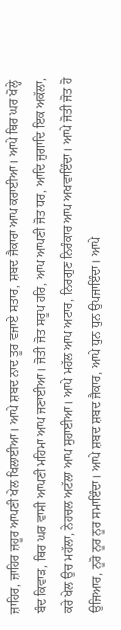ਜ਼ਾਹਿਰ, ਜ਼ਾਹਿਰ ਜ਼ਹੂਰ ਆਪਣੀ ਖੇਲ ਖਿਲਾਈਆ। ਆਪੇ ਸ਼ਬਦ ਨਾਦ ਤੂਰ ਵਜਾਏ ਸਤਾਰ, ਸ਼ਬਦ ਜੈਕਾਰਾ ਆਪ ਕਰਾਈਆ। ਆਪੇ ਥਿਰ ਘਰ ਖੋਲ੍ਹੇ ਬੰਦ ਕਿਵਾੜ, ਥਿਰ ਘਰ ਵਾਸੀ ਆਪਣੀ ਮਹਿਮਾ ਆਪ ਜਣਾਈਆ। ਜੋਤੀ ਜੋਤ ਸਰੂਪ ਹਰਿ, ਆਪ ਆਪਣੀ ਜੋਤ ਧਰ, ਆਦਿ ਜੁਗਾਦਿ ਇਕ ਅਕੱਲਾ, ਕਰੇ ਖੇਲ ਉਚ ਮਹੱਲਾ, ਨੇਹਚਲ ਅਟੱਲਾ ਆਪ ਸੁਹਾਈਆ। ਆਪੇ ਮਹੱਲ ਆਪ ਅਟਾਰ, ਨਿਰਗੁਣ ਨਿਰੰਕਾਰ ਆਪ ਅਖਵਾਇੰਦਾ। ਆਪੇ ਜੋਤੀ ਜੋਤ ਹੋ ਉਜਿਆਰ, ਨੂਰੋ ਨੂਰ ਨੂਰ ਸਮਾਇੰਦਾ। ਆਪੇ ਸ਼ਬਦ ਸ਼ਬਦ ਜੈਕਾਰ, ਆਪੇ ਧੁਨ ਧੁਨ ਉਪਜਾਇੰਦਾ। ਆਪੇ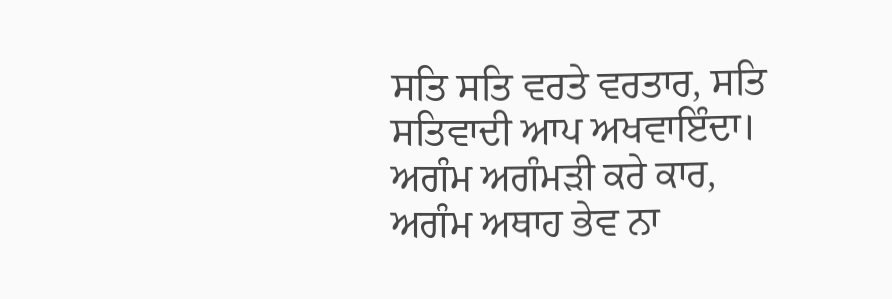ਸਤਿ ਸਤਿ ਵਰਤੇ ਵਰਤਾਰ, ਸਤਿ ਸਤਿਵਾਦੀ ਆਪ ਅਖਵਾਇੰਦਾ। ਅਗੰਮ ਅਗੰਮੜੀ ਕਰੇ ਕਾਰ, ਅਗੰਮ ਅਥਾਹ ਭੇਵ ਨਾ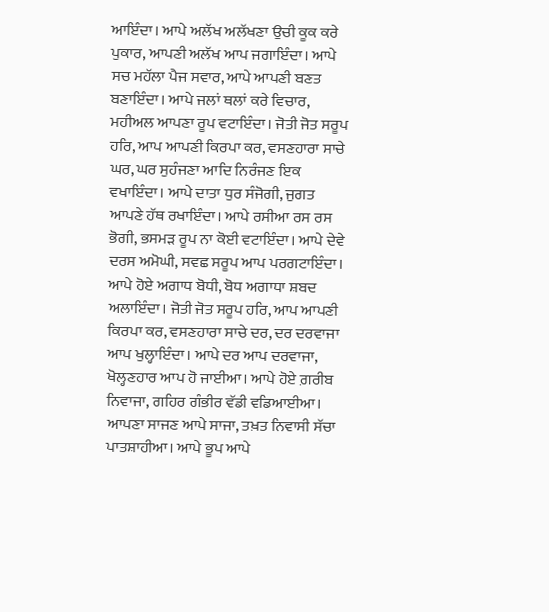ਆਇੰਦਾ। ਆਪੇ ਅਲੱਖ ਅਲੱਖਣਾ ਉਚੀ ਕੂਕ ਕਰੇ ਪੁਕਾਰ, ਆਪਣੀ ਅਲੱਖ ਆਪ ਜਗਾਇੰਦਾ। ਆਪੇ ਸਚ ਮਹੱਲਾ ਪੈਜ ਸਵਾਰ, ਆਪੇ ਆਪਣੀ ਬਣਤ ਬਣਾਇੰਦਾ। ਆਪੇ ਜਲਾਂ ਥਲਾਂ ਕਰੇ ਵਿਚਾਰ, ਮਹੀਅਲ ਆਪਣਾ ਰੂਪ ਵਟਾਇੰਦਾ। ਜੋਤੀ ਜੋਤ ਸਰੂਪ ਹਰਿ, ਆਪ ਆਪਣੀ ਕਿਰਪਾ ਕਰ, ਵਸਣਹਾਰਾ ਸਾਚੇ ਘਰ, ਘਰ ਸੁਹੰਜਣਾ ਆਦਿ ਨਿਰੰਜਣ ਇਕ ਵਖਾਇੰਦਾ। ਆਪੇ ਦਾਤਾ ਧੁਰ ਸੰਜੋਗੀ, ਜੁਗਤ ਆਪਣੇ ਹੱਥ ਰਖਾਇੰਦਾ। ਆਪੇ ਰਸੀਆ ਰਸ ਰਸ ਭੋਗੀ, ਭਸਮੜ ਰੂਪ ਨਾ ਕੋਈ ਵਟਾਇੰਦਾ। ਆਪੇ ਦੇਵੇ ਦਰਸ ਅਮੋਘੀ, ਸਵਛ ਸਰੂਪ ਆਪ ਪਰਗਟਾਇੰਦਾ। ਆਪੇ ਹੋਏ ਅਗਾਧ ਬੋਧੀ, ਬੋਧ ਅਗਾਧਾ ਸ਼ਬਦ ਅਲਾਇੰਦਾ। ਜੋਤੀ ਜੋਤ ਸਰੂਪ ਹਰਿ, ਆਪ ਆਪਣੀ ਕਿਰਪਾ ਕਰ, ਵਸਣਹਾਰਾ ਸਾਚੇ ਦਰ, ਦਰ ਦਰਵਾਜਾ ਆਪ ਖੁਲ੍ਹਾਇੰਦਾ। ਆਪੇ ਦਰ ਆਪ ਦਰਵਾਜਾ, ਖੋਲ੍ਹਣਹਾਰ ਆਪ ਹੋ ਜਾਈਆ। ਆਪੇ ਹੋਏ ਗ਼ਰੀਬ ਨਿਵਾਜਾ, ਗਹਿਰ ਗੰਭੀਰ ਵੱਡੀ ਵਡਿਆਈਆ। ਆਪਣਾ ਸਾਜਣ ਆਪੇ ਸਾਜਾ, ਤਖ਼ਤ ਨਿਵਾਸੀ ਸੱਚਾ ਪਾਤਸ਼ਾਹੀਆ। ਆਪੇ ਭੂਪ ਆਪੇ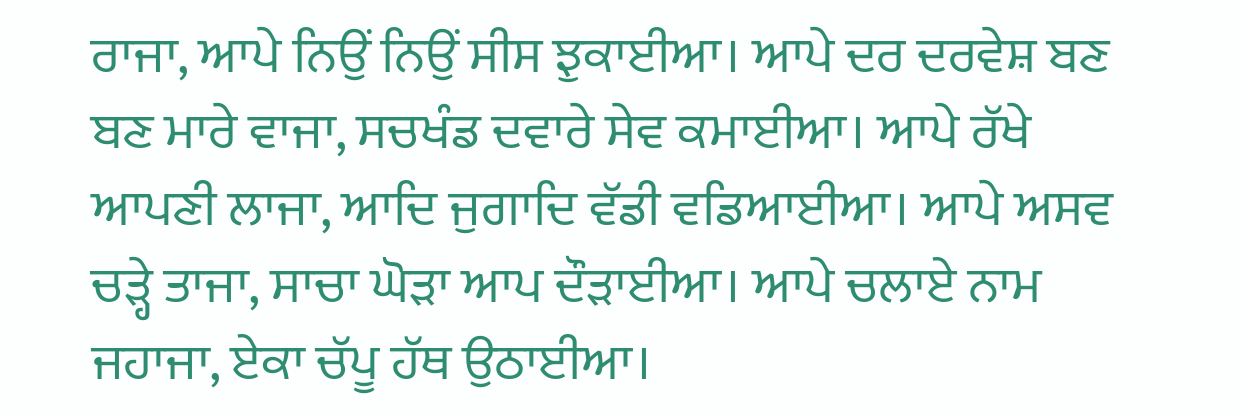ਰਾਜਾ, ਆਪੇ ਨਿਉਂ ਨਿਉਂ ਸੀਸ ਝੁਕਾਈਆ। ਆਪੇ ਦਰ ਦਰਵੇਸ਼ ਬਣ ਬਣ ਮਾਰੇ ਵਾਜਾ, ਸਚਖੰਡ ਦਵਾਰੇ ਸੇਵ ਕਮਾਈਆ। ਆਪੇ ਰੱਖੇ ਆਪਣੀ ਲਾਜਾ, ਆਦਿ ਜੁਗਾਦਿ ਵੱਡੀ ਵਡਿਆਈਆ। ਆਪੇ ਅਸਵ ਚੜ੍ਹੇ ਤਾਜਾ, ਸਾਚਾ ਘੋੜਾ ਆਪ ਦੌੜਾਈਆ। ਆਪੇ ਚਲਾਏ ਨਾਮ ਜਹਾਜਾ, ਏਕਾ ਚੱਪੂ ਹੱਥ ਉਠਾਈਆ।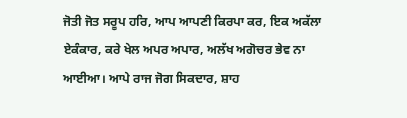ਜੋਤੀ ਜੋਤ ਸਰੂਪ ਹਰਿ, ਆਪ ਆਪਣੀ ਕਿਰਪਾ ਕਰ, ਇਕ ਅਕੱਲਾ ਏਕੰਕਾਰ, ਕਰੇ ਖੇਲ ਅਪਰ ਅਪਾਰ, ਅਲੱਖ ਅਗੋਚਰ ਭੇਵ ਨਾ ਆਈਆ। ਆਪੇ ਰਾਜ ਜੋਗ ਸਿਕਦਾਰ, ਸ਼ਾਹ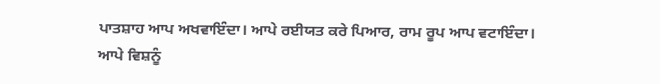ਪਾਤਸ਼ਾਹ ਆਪ ਅਖਵਾਇੰਦਾ। ਆਪੇ ਰਈਯਤ ਕਰੇ ਪਿਆਰ, ਰਾਮ ਰੂਪ ਆਪ ਵਟਾਇੰਦਾ। ਆਪੇ ਵਿਸ਼ਨੂੰ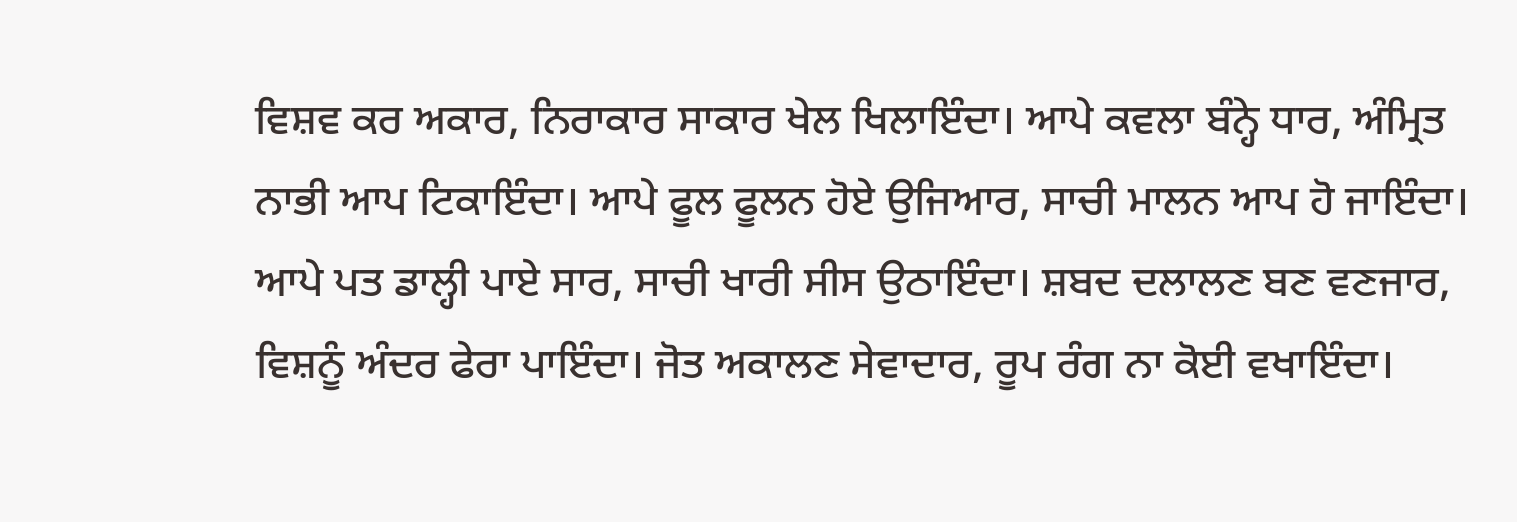ਵਿਸ਼ਵ ਕਰ ਅਕਾਰ, ਨਿਰਾਕਾਰ ਸਾਕਾਰ ਖੇਲ ਖਿਲਾਇੰਦਾ। ਆਪੇ ਕਵਲਾ ਬੰਨ੍ਹੇ ਧਾਰ, ਅੰਮ੍ਰਿਤ ਨਾਭੀ ਆਪ ਟਿਕਾਇੰਦਾ। ਆਪੇ ਫੂਲ ਫੂਲਨ ਹੋਏ ਉਜਿਆਰ, ਸਾਚੀ ਮਾਲਨ ਆਪ ਹੋ ਜਾਇੰਦਾ। ਆਪੇ ਪਤ ਡਾਲ੍ਹੀ ਪਾਏ ਸਾਰ, ਸਾਚੀ ਖਾਰੀ ਸੀਸ ਉਠਾਇੰਦਾ। ਸ਼ਬਦ ਦਲਾਲਣ ਬਣ ਵਣਜਾਰ, ਵਿਸ਼ਨੂੰ ਅੰਦਰ ਫੇਰਾ ਪਾਇੰਦਾ। ਜੋਤ ਅਕਾਲਣ ਸੇਵਾਦਾਰ, ਰੂਪ ਰੰਗ ਨਾ ਕੋਈ ਵਖਾਇੰਦਾ।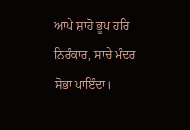ਆਪੇ ਸ਼ਾਹੋ ਭੂਪ ਹਰਿ ਨਿਰੰਕਾਰ, ਸਾਚੇ ਮੰਦਰ ਸੋਭਾ ਪਾਇੰਦਾ।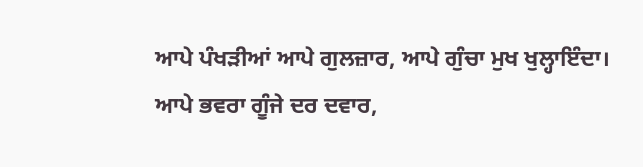ਆਪੇ ਪੰਖੜੀਆਂ ਆਪੇ ਗੁਲਜ਼ਾਰ, ਆਪੇ ਗੁੰਚਾ ਮੁਖ ਖੁਲ੍ਹਾਇੰਦਾ। ਆਪੇ ਭਵਰਾ ਗੂੰਜੇ ਦਰ ਦਵਾਰ,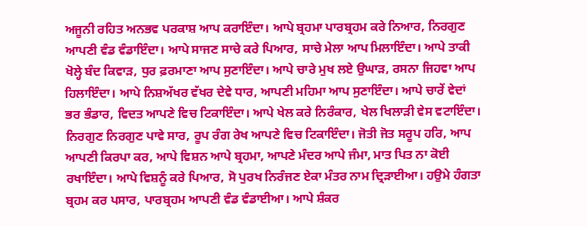ਅਜੂਨੀ ਰਹਿਤ ਅਨਭਵ ਪਰਕਾਸ਼ ਆਪ ਕਰਾਇੰਦਾ। ਆਪੇ ਬ੍ਰਹਮਾ ਪਾਰਬ੍ਰਹਮ ਕਰੇ ਨਿਆਰ, ਨਿਰਗੁਣ ਆਪਣੀ ਵੰਡ ਵੰਡਾਇੰਦਾ। ਆਪੇ ਸਾਜਣ ਸਾਚੇ ਕਰੇ ਪਿਆਰ, ਸਾਚੇ ਮੇਲਾ ਆਪ ਮਿਲਾਇੰਦਾ। ਆਪੇ ਤਾਕੀ ਖੋਲ੍ਹੇ ਬੰਦ ਕਿਵਾੜ, ਧੁਰ ਫ਼ਰਮਾਣਾ ਆਪ ਸੁਣਾਇੰਦਾ। ਆਪੇ ਚਾਰੇ ਮੁਖ ਲਏ ਉਘਾੜ, ਰਸਨਾ ਜਿਹਵਾ ਆਪ ਹਿਲਾਇੰਦਾ। ਆਪੇ ਨਿਸ਼ਅੱਖਰ ਵੱਖਰ ਦੇਵੇ ਧਾਰ, ਆਪਣੀ ਮਹਿਮਾ ਆਪ ਸੁਣਾਇੰਦਾ। ਆਪੇ ਚਾਰੇਂ ਵੇਦਾਂ ਭਰ ਭੰਡਾਰ, ਵਿਦਤ ਆਪਣੇ ਵਿਚ ਟਿਕਾਇੰਦਾ। ਆਪੇ ਖੇਲ ਕਰੇ ਨਿਰੰਕਾਰ, ਖੇਲ ਖਿਲਾੜੀ ਵੇਸ ਵਟਾਇੰਦਾ। ਨਿਰਗੁਣ ਨਿਰਗੁਣ ਪਾਵੇ ਸਾਰ, ਰੂਪ ਰੰਗ ਰੇਖ ਆਪਣੇ ਵਿਚ ਟਿਕਾਇੰਦਾ। ਜੋਤੀ ਜੋਤ ਸਰੂਪ ਹਰਿ, ਆਪ ਆਪਣੀ ਕਿਰਪਾ ਕਰ, ਆਪੇ ਵਿਸ਼ਨ ਆਪੇ ਬ੍ਰਹਮਾ, ਆਪਣੇ ਮੰਦਰ ਆਪੇ ਜੰਮਾ, ਮਾਤ ਪਿਤ ਨਾ ਕੋਈ ਰਖਾਇੰਦਾ। ਆਪੇ ਵਿਸ਼ਨੂੰ ਕਰੇ ਪਿਆਰ, ਸੋ ਪੁਰਖ ਨਿਰੰਜਣ ਏਕਾ ਮੰਤਰ ਨਾਮ ਦ੍ਰਿੜਾਈਆ। ਹਉਮੇ ਹੰਗਤਾ ਬ੍ਰਹਮ ਕਰ ਪਸਾਰ, ਪਾਰਬ੍ਰਹਮ ਆਪਣੀ ਵੰਡ ਵੰਡਾਈਆ। ਆਪੇ ਸ਼ੰਕਰ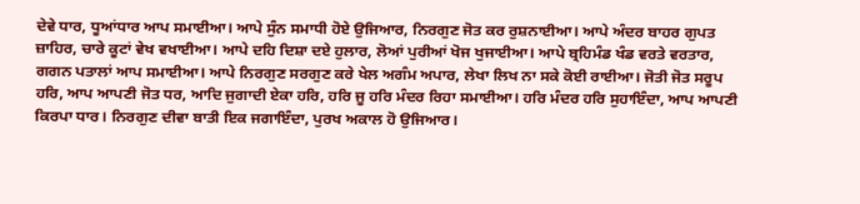ਦੇਵੇ ਧਾਰ, ਧੂਆਂਧਾਰ ਆਪ ਸਮਾਈਆ। ਆਪੇ ਸੁੰਨ ਸਮਾਧੀ ਹੋਏ ਉਜਿਆਰ, ਨਿਰਗੁਣ ਜੋਤ ਕਰ ਰੁਸ਼ਨਾਈਆ। ਆਪੇ ਅੰਦਰ ਬਾਹਰ ਗੁਪਤ ਜ਼ਾਹਿਰ, ਚਾਰੇ ਕੂਟਾਂ ਵੇਖ ਵਖਾਈਆ। ਆਪੇ ਦਹਿ ਦਿਸ਼ਾ ਦਏ ਹੁਲਾਰ, ਲੋਆਂ ਪੁਰੀਆਂ ਖੋਜ ਖੁਜਾਈਆ। ਆਪੇ ਬ੍ਰਹਿਮੰਡ ਖੰਡ ਵਰਤੇ ਵਰਤਾਰ, ਗਗਨ ਪਤਾਲਾਂ ਆਪ ਸਮਾਈਆ। ਆਪੇ ਨਿਰਗੁਣ ਸਰਗੁਣ ਕਰੇ ਖੇਲ ਅਗੰਮ ਅਪਾਰ, ਲੇਖਾ ਲਿਖ ਨਾ ਸਕੇ ਕੋਈ ਰਾਈਆ। ਜੋਤੀ ਜੋਤ ਸਰੂਪ ਹਰਿ, ਆਪ ਆਪਣੀ ਜੋਤ ਧਰ, ਆਦਿ ਜੁਗਾਦੀ ਏਕਾ ਹਰਿ, ਹਰਿ ਜੂ ਹਰਿ ਮੰਦਰ ਰਿਹਾ ਸਮਾਈਆ। ਹਰਿ ਮੰਦਰ ਹਰਿ ਸੁਹਾਇੰਦਾ, ਆਪ ਆਪਣੀ ਕਿਰਪਾ ਧਾਰ। ਨਿਰਗੁਣ ਦੀਵਾ ਬਾਤੀ ਇਕ ਜਗਾਇੰਦਾ, ਪੁਰਖ ਅਕਾਲ ਹੋ ਉਜਿਆਰ।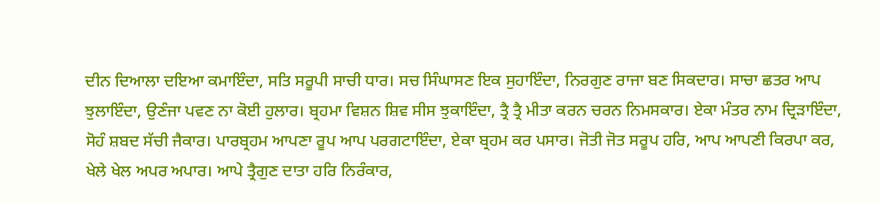ਦੀਨ ਦਿਆਲਾ ਦਇਆ ਕਮਾਇੰਦਾ, ਸਤਿ ਸਰੂਪੀ ਸਾਚੀ ਧਾਰ। ਸਚ ਸਿੰਘਾਸਣ ਇਕ ਸੁਹਾਇੰਦਾ, ਨਿਰਗੁਣ ਰਾਜਾ ਬਣ ਸਿਕਦਾਰ। ਸਾਚਾ ਛਤਰ ਆਪ ਝੁਲਾਇੰਦਾ, ਉਣੰਜਾ ਪਵਣ ਨਾ ਕੋਈ ਹੁਲਾਰ। ਬ੍ਰਹਮਾ ਵਿਸ਼ਨ ਸ਼ਿਵ ਸੀਸ ਝੁਕਾਇੰਦਾ, ਤ੍ਰੈ ਤ੍ਰੈ ਮੀਤਾ ਕਰਨ ਚਰਨ ਨਿਮਸਕਾਰ। ਏਕਾ ਮੰਤਰ ਨਾਮ ਦ੍ਰਿੜਾਇੰਦਾ, ਸੋਹੰ ਸ਼ਬਦ ਸੱਚੀ ਜੈਕਾਰ। ਪਾਰਬ੍ਰਹਮ ਆਪਣਾ ਰੂਪ ਆਪ ਪਰਗਟਾਇੰਦਾ, ਏਕਾ ਬ੍ਰਹਮ ਕਰ ਪਸਾਰ। ਜੋਤੀ ਜੋਤ ਸਰੂਪ ਹਰਿ, ਆਪ ਆਪਣੀ ਕਿਰਪਾ ਕਰ, ਖੇਲੇ ਖੇਲ ਅਪਰ ਅਪਾਰ। ਆਪੇ ਤ੍ਰੈਗੁਣ ਦਾਤਾ ਹਰਿ ਨਿਰੰਕਾਰ,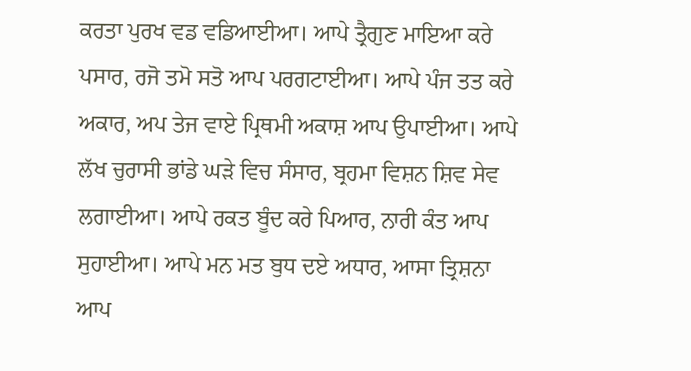ਕਰਤਾ ਪੁਰਖ ਵਡ ਵਡਿਆਈਆ। ਆਪੇ ਤ੍ਰੈਗੁਣ ਮਾਇਆ ਕਰੇ ਪਸਾਰ, ਰਜੋ ਤਮੋ ਸਤੋ ਆਪ ਪਰਗਟਾਈਆ। ਆਪੇ ਪੰਜ ਤਤ ਕਰੇ ਅਕਾਰ, ਅਪ ਤੇਜ ਵਾਏ ਪ੍ਰਿਥਮੀ ਅਕਾਸ਼ ਆਪ ਉਪਾਈਆ। ਆਪੇ ਲੱਖ ਚੁਰਾਸੀ ਭਾਂਡੇ ਘੜੇ ਵਿਚ ਸੰਸਾਰ, ਬ੍ਰਹਮਾ ਵਿਸ਼ਨ ਸ਼ਿਵ ਸੇਵ ਲਗਾਈਆ। ਆਪੇ ਰਕਤ ਬੂੰਦ ਕਰੇ ਪਿਆਰ, ਨਾਰੀ ਕੰਤ ਆਪ ਸੁਹਾਈਆ। ਆਪੇ ਮਨ ਮਤ ਬੁਧ ਦਏ ਅਧਾਰ, ਆਸਾ ਤ੍ਰਿਸ਼ਨਾ ਆਪ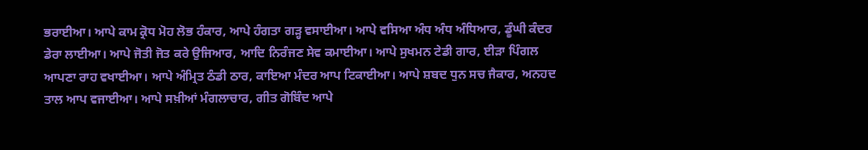ਭਰਾਈਆ। ਆਪੇ ਕਾਮ ਕ੍ਰੋਧ ਮੋਹ ਲੋਭ ਹੰਕਾਰ, ਆਪੇ ਹੰਗਤਾ ਗੜ੍ਹ ਵਸਾਈਆ। ਆਪੇ ਵਸਿਆ ਅੰਧ ਅੰਧ ਅੰਧਿਆਰ, ਡੂੰਘੀ ਕੰਦਰ ਡੇਰਾ ਲਾਈਆ। ਆਪੇ ਜੋਤੀ ਜੋਤ ਕਰੇ ਉਜਿਆਰ, ਆਦਿ ਨਿਰੰਜਣ ਸੇਵ ਕਮਾਈਆ। ਆਪੇ ਸੁਖਮਨ ਟੇਡੀ ਗਾਰ, ਈੜਾ ਪਿੰਗਲ ਆਪਣਾ ਰਾਹ ਵਖਾਈਆ। ਆਪੇ ਅੰਮ੍ਰਿਤ ਠੰਡੀ ਠਾਰ, ਕਾਇਆ ਮੰਦਰ ਆਪ ਟਿਕਾਈਆ। ਆਪੇ ਸ਼ਬਦ ਧੁਨ ਸਚ ਜੈਕਾਰ, ਅਨਹਦ ਤਾਲ ਆਪ ਵਜਾਈਆ। ਆਪੇ ਸਖ਼ੀਆਂ ਮੰਗਲਾਚਾਰ, ਗੀਤ ਗੋਬਿੰਦ ਆਪੇ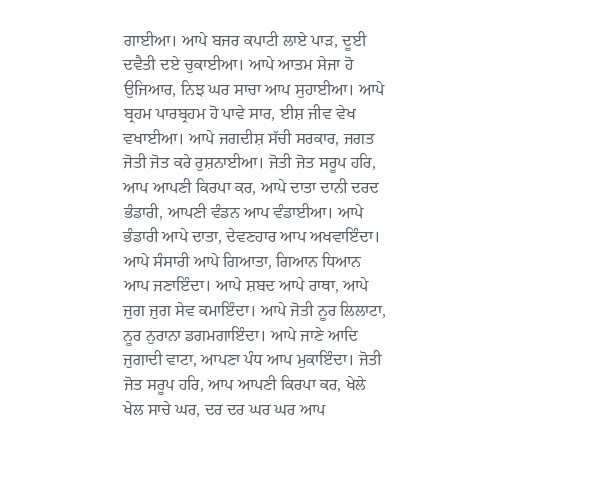ਗਾਈਆ। ਆਪੇ ਬਜਰ ਕਪਾਟੀ ਲਾਏ ਪਾੜ, ਦੂਈ ਦਵੈਤੀ ਦਏ ਚੁਕਾਈਆ। ਆਪੇ ਆਤਮ ਸੇਜਾ ਹੋ ਉਜਿਆਰ, ਨਿਝ ਘਰ ਸਾਚਾ ਆਪ ਸੁਹਾਈਆ। ਆਪੇ ਬ੍ਰਹਮ ਪਾਰਬ੍ਰਹਮ ਹੋ ਪਾਵੇ ਸਾਰ, ਈਸ਼ ਜੀਵ ਵੇਖ ਵਖਾਈਆ। ਆਪੇ ਜਗਦੀਸ਼ ਸੱਚੀ ਸਰਕਾਰ, ਜਗਤ ਜੋਤੀ ਜੋਤ ਕਰੇ ਰੁਸ਼ਨਾਈਆ। ਜੋਤੀ ਜੋਤ ਸਰੂਪ ਹਰਿ, ਆਪ ਆਪਣੀ ਕਿਰਪਾ ਕਰ, ਆਪੇ ਦਾਤਾ ਦਾਨੀ ਦਰਦ ਭੰਡਾਰੀ, ਆਪਣੀ ਵੰਡਨ ਆਪ ਵੰਡਾਈਆ। ਆਪੇ ਭੰਡਾਰੀ ਆਪੇ ਦਾਤਾ, ਦੇਵਣਹਾਰ ਆਪ ਅਖਵਾਇੰਦਾ। ਆਪੇ ਸੰਸਾਰੀ ਆਪੇ ਗਿਆਤਾ, ਗਿਆਨ ਧਿਆਨ ਆਪ ਜਣਾਇੰਦਾ। ਆਪੇ ਸ਼ਬਦ ਆਪੇ ਰਾਥਾ, ਆਪੇ ਜੁਗ ਜੁਗ ਸੇਵ ਕਮਾਇੰਦਾ। ਆਪੇ ਜੋਤੀ ਨੂਰ ਲਿਲਾਟਾ, ਨੂਰ ਨੁਰਾਨਾ ਡਗਮਗਾਇੰਦਾ। ਆਪੇ ਜਾਣੇ ਆਦਿ ਜੁਗਾਦੀ ਵਾਟਾ, ਆਪਣਾ ਪੰਧ ਆਪ ਮੁਕਾਇੰਦਾ। ਜੋਤੀ ਜੋਤ ਸਰੂਪ ਹਰਿ, ਆਪ ਆਪਣੀ ਕਿਰਪਾ ਕਰ, ਖੇਲੇ ਖੇਲ ਸਾਚੇ ਘਰ, ਦਰ ਦਰ ਘਰ ਘਰ ਆਪ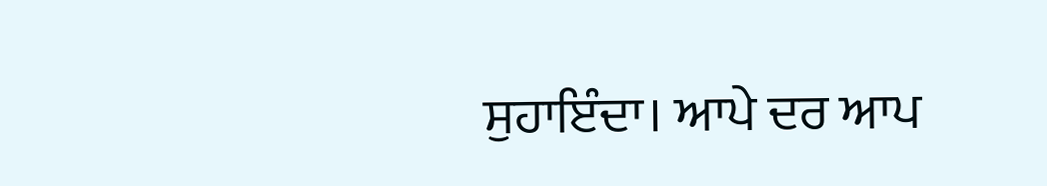ਸੁਹਾਇੰਦਾ। ਆਪੇ ਦਰ ਆਪ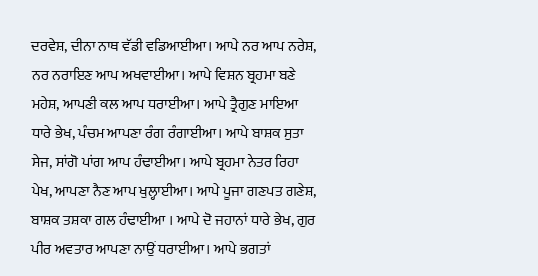ਦਰਵੇਸ਼, ਦੀਨਾ ਨਾਥ ਵੱਡੀ ਵਡਿਆਈਆ। ਆਪੇ ਨਰ ਆਪ ਨਰੇਸ਼, ਨਰ ਨਰਾਇਣ ਆਪ ਅਖਵਾਈਆ। ਆਪੇ ਵਿਸ਼ਨ ਬ੍ਰਹਮਾ ਬਣੇ ਮਹੇਸ਼, ਆਪਣੀ ਕਲ ਆਪ ਧਰਾਈਆ। ਆਪੇ ਤ੍ਰੈਗੁਣ ਮਾਇਆ ਧਾਰੇ ਭੇਖ, ਪੰਚਮ ਆਪਣਾ ਰੰਗ ਰੰਗਾਈਆ। ਆਪੇ ਬਾਸ਼ਕ ਸੁਤਾ ਸੇਜ, ਸਾਂਗੋ ਪਾਂਗ ਆਪ ਹੰਢਾਈਆ। ਆਪੇ ਬ੍ਰਹਮਾ ਨੇਤਰ ਰਿਹਾ ਪੇਖ, ਆਪਣਾ ਨੈਣ ਆਪ ਖੁਲ੍ਹਾਈਆ। ਆਪੇ ਪੂਜਾ ਗਣਪਤ ਗਣੇਸ਼, ਬਾਸ਼ਕ ਤਸ਼ਕਾ ਗਲ ਹੰਢਾਈਆ । ਆਪੇ ਦੋ ਜਹਾਨਾਂ ਧਾਰੇ ਭੇਖ, ਗੁਰ ਪੀਰ ਅਵਤਾਰ ਆਪਣਾ ਨਾਉਂ ਧਰਾਈਆ। ਆਪੇ ਭਗਤਾਂ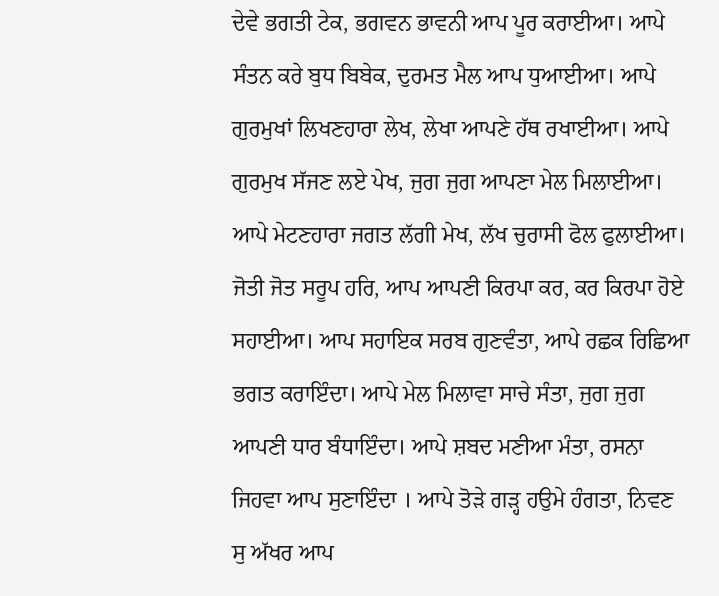ਦੇਵੇ ਭਗਤੀ ਟੇਕ, ਭਗਵਨ ਭਾਵਨੀ ਆਪ ਪੂਰ ਕਰਾਈਆ। ਆਪੇ ਸੰਤਨ ਕਰੇ ਬੁਧ ਬਿਬੇਕ, ਦੁਰਮਤ ਮੈਲ ਆਪ ਧੁਆਈਆ। ਆਪੇ ਗੁਰਮੁਖਾਂ ਲਿਖਣਹਾਰਾ ਲੇਖ, ਲੇਖਾ ਆਪਣੇ ਹੱਥ ਰਖਾਈਆ। ਆਪੇ ਗੁਰਮੁਖ ਸੱਜਣ ਲਏ ਪੇਖ, ਜੁਗ ਜੁਗ ਆਪਣਾ ਮੇਲ ਮਿਲਾਈਆ। ਆਪੇ ਮੇਟਣਹਾਰਾ ਜਗਤ ਲੱਗੀ ਮੇਖ, ਲੱਖ ਚੁਰਾਸੀ ਫੋਲ ਫੁਲਾਈਆ। ਜੋਤੀ ਜੋਤ ਸਰੂਪ ਹਰਿ, ਆਪ ਆਪਣੀ ਕਿਰਪਾ ਕਰ, ਕਰ ਕਿਰਪਾ ਹੋਏ ਸਹਾਈਆ। ਆਪ ਸਹਾਇਕ ਸਰਬ ਗੁਣਵੰਤਾ, ਆਪੇ ਰਛਕ ਰਿਛਿਆ ਭਗਤ ਕਰਾਇੰਦਾ। ਆਪੇ ਮੇਲ ਮਿਲਾਵਾ ਸਾਚੇ ਸੰਤਾ, ਜੁਗ ਜੁਗ ਆਪਣੀ ਧਾਰ ਬੰਧਾਇੰਦਾ। ਆਪੇ ਸ਼ਬਦ ਮਣੀਆ ਮੰਤਾ, ਰਸਨਾ ਜਿਹਵਾ ਆਪ ਸੁਣਾਇੰਦਾ । ਆਪੇ ਤੋੜੇ ਗੜ੍ਹ ਹਉਮੇ ਹੰਗਤਾ, ਨਿਵਣ ਸੁ ਅੱਖਰ ਆਪ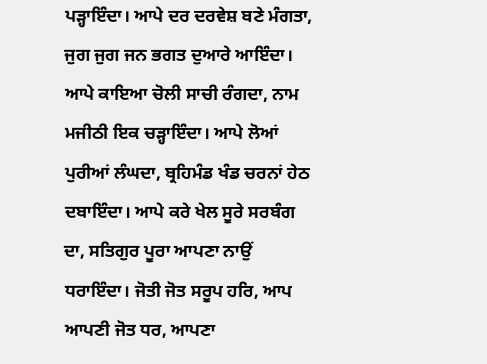ਪੜ੍ਹਾਇੰਦਾ। ਆਪੇ ਦਰ ਦਰਵੇਸ਼ ਬਣੇ ਮੰਗਤਾ, ਜੁਗ ਜੁਗ ਜਨ ਭਗਤ ਦੁਆਰੇ ਆਇੰਦਾ। ਆਪੇ ਕਾਇਆ ਚੋਲੀ ਸਾਚੀ ਰੰਗਦਾ, ਨਾਮ ਮਜੀਠੀ ਇਕ ਚੜ੍ਹਾਇੰਦਾ। ਆਪੇ ਲੋਆਂ ਪੁਰੀਆਂ ਲੰਘਦਾ, ਬ੍ਰਹਿਮੰਡ ਖੰਡ ਚਰਨਾਂ ਹੇਠ ਦਬਾਇੰਦਾ। ਆਪੇ ਕਰੇ ਖੇਲ ਸੂਰੇ ਸਰਬੰਗ ਦਾ, ਸਤਿਗੁਰ ਪੂਰਾ ਆਪਣਾ ਨਾਉਂ ਧਰਾਇੰਦਾ। ਜੋਤੀ ਜੋਤ ਸਰੂਪ ਹਰਿ, ਆਪ ਆਪਣੀ ਜੋਤ ਧਰ, ਆਪਣਾ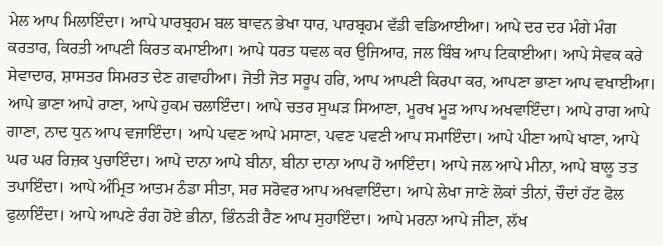ਮੇਲ ਆਪ ਮਿਲਾਇੰਦਾ। ਆਪੇ ਪਾਰਬ੍ਰਹਮ ਬਲ ਬਾਵਨ ਭੇਖਾ ਧਾਰ, ਪਾਰਬ੍ਰਹਮ ਵੱਡੀ ਵਡਿਆਈਆ। ਆਪੇ ਦਰ ਦਰ ਮੰਗੇ ਮੰਗ ਕਰਤਾਰ, ਕਿਰਤੀ ਆਪਣੀ ਕਿਰਤ ਕਮਾਈਆ। ਆਪੇ ਧਰਤ ਧਵਲ ਕਰ ਉਜਿਆਰ, ਜਲ ਬਿੰਬ ਆਪ ਟਿਕਾਈਆ। ਆਪੇ ਸੇਵਕ ਕਰੇ ਸੇਵਾਦਾਰ, ਸ਼ਾਸਤਰ ਸਿਮਰਤ ਦੇਣ ਗਵਾਹੀਆ। ਜੋਤੀ ਜੋਤ ਸਰੂਪ ਹਰਿ, ਆਪ ਆਪਣੀ ਕਿਰਪਾ ਕਰ, ਆਪਣਾ ਭਾਣਾ ਆਪ ਵਖਾਈਆ। ਆਪੇ ਭਾਣਾ ਆਪੇ ਰਾਣਾ, ਆਪੇ ਹੁਕਮ ਚਲਾਇੰਦਾ। ਆਪੇ ਚਤਰ ਸੁਘੜ ਸਿਆਣਾ, ਮੂਰਖ ਮੂੜ ਆਪ ਅਖਵਾਇੰਦਾ। ਆਪੇ ਰਾਗ ਆਪੇ ਗਾਣਾ, ਨਾਦ ਧੁਨ ਆਪ ਵਜਾਇੰਦਾ। ਆਪੇ ਪਵਣ ਆਪੇ ਮਸਾਣਾ, ਪਵਣ ਪਵਣੀ ਆਪ ਸਮਾਇੰਦਾ। ਆਪੇ ਪੀਣਾ ਆਪੇ ਖਾਣਾ, ਆਪੇ ਘਰ ਘਰ ਰਿਜ਼ਕ ਪੁਚਾਇੰਦਾ। ਆਪੇ ਦਾਨਾ ਆਪੇ ਬੀਨਾ, ਬੀਨਾ ਦਾਨਾ ਆਪ ਹੋ ਆਇੰਦਾ। ਆਪੇ ਜਲ ਆਪੇ ਮੀਨਾ, ਆਪੇ ਬਾਲੂ ਤਤ ਤਪਾਇੰਦਾ। ਆਪੇ ਅੰਮ੍ਰਿਤ ਆਤਮ ਠੰਡਾ ਸੀਤਾ, ਸਰ ਸਰੋਵਰ ਆਪ ਅਖਵਾਇੰਦਾ। ਆਪੇ ਲੇਖਾ ਜਾਣੇ ਲੋਕਾਂ ਤੀਨਾਂ, ਚੌਦਾਂ ਹੱਟ ਫੋਲ ਫੁਲਾਇੰਦਾ। ਆਪੇ ਆਪਣੇ ਰੰਗ ਹੋਏ ਭੀਨਾ, ਭਿੰਨੜੀ ਰੈਣ ਆਪ ਸੁਹਾਇੰਦਾ। ਆਪੇ ਮਰਨਾ ਆਪੇ ਜੀਣਾ, ਲੱਖ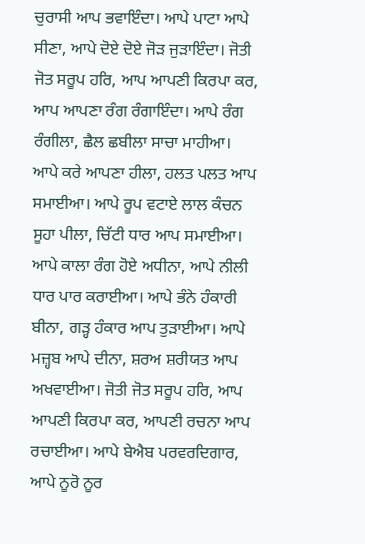ਚੁਰਾਸੀ ਆਪ ਭਵਾਇੰਦਾ। ਆਪੇ ਪਾਟਾ ਆਪੇ ਸੀਣਾ, ਆਪੇ ਦੋਏ ਦੋਏ ਜੋੜ ਜੁੜਾਇੰਦਾ। ਜੋਤੀ ਜੋਤ ਸਰੂਪ ਹਰਿ, ਆਪ ਆਪਣੀ ਕਿਰਪਾ ਕਰ, ਆਪ ਆਪਣਾ ਰੰਗ ਰੰਗਾਇੰਦਾ। ਆਪੇ ਰੰਗ ਰੰਗੀਲਾ, ਛੈਲ ਛਬੀਲਾ ਸਾਚਾ ਮਾਹੀਆ। ਆਪੇ ਕਰੇ ਆਪਣਾ ਹੀਲਾ, ਹਲਤ ਪਲਤ ਆਪ ਸਮਾਈਆ। ਆਪੇ ਰੂਪ ਵਟਾਏ ਲਾਲ ਕੰਚਨ ਸੂਹਾ ਪੀਲਾ, ਚਿੱਟੀ ਧਾਰ ਆਪ ਸਮਾਈਆ। ਆਪੇ ਕਾਲਾ ਰੰਗ ਹੋਏ ਅਧੀਨਾ, ਆਪੇ ਨੀਲੀ ਧਾਰ ਪਾਰ ਕਰਾਈਆ। ਆਪੇ ਭੰਨੇ ਹੰਕਾਰੀ ਬੀਨਾ, ਗੜ੍ਹ ਹੰਕਾਰ ਆਪ ਤੁੜਾਈਆ। ਆਪੇ ਮਜ਼੍ਹਬ ਆਪੇ ਦੀਨਾ, ਸ਼ਰਅ ਸ਼ਰੀਯਤ ਆਪ ਅਖਵਾਈਆ। ਜੋਤੀ ਜੋਤ ਸਰੂਪ ਹਰਿ, ਆਪ ਆਪਣੀ ਕਿਰਪਾ ਕਰ, ਆਪਣੀ ਰਚਨਾ ਆਪ ਰਚਾਈਆ। ਆਪੇ ਬੇਐਬ ਪਰਵਰਦਿਗਾਰ, ਆਪੇ ਨੂਰੋ ਨੂਰ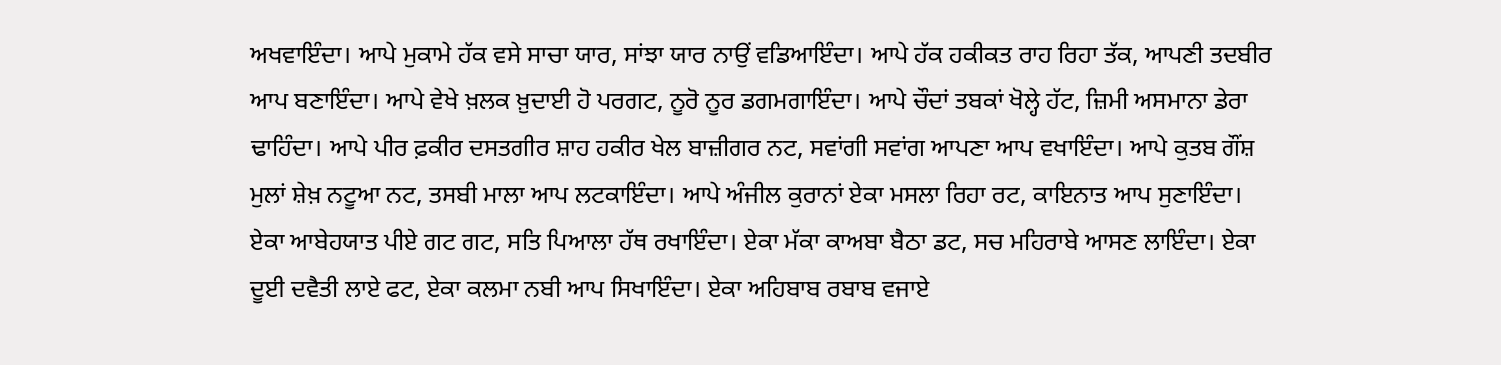ਅਖਵਾਇੰਦਾ। ਆਪੇ ਮੁਕਾਮੇ ਹੱਕ ਵਸੇ ਸਾਚਾ ਯਾਰ, ਸਾਂਝਾ ਯਾਰ ਨਾਉਂ ਵਡਿਆਇੰਦਾ। ਆਪੇ ਹੱਕ ਹਕੀਕਤ ਰਾਹ ਰਿਹਾ ਤੱਕ, ਆਪਣੀ ਤਦਬੀਰ ਆਪ ਬਣਾਇੰਦਾ। ਆਪੇ ਵੇਖੇ ਖ਼ਲਕ ਖ਼ੁਦਾਈ ਹੋ ਪਰਗਟ, ਨੂਰੋ ਨੂਰ ਡਗਮਗਾਇੰਦਾ। ਆਪੇ ਚੌਦਾਂ ਤਬਕਾਂ ਖੋਲ੍ਹੇ ਹੱਟ, ਜ਼ਿਮੀ ਅਸਮਾਨਾ ਡੇਰਾ ਢਾਹਿੰਦਾ। ਆਪੇ ਪੀਰ ਫ਼ਕੀਰ ਦਸਤਗੀਰ ਸ਼ਾਹ ਹਕੀਰ ਖੇਲ ਬਾਜ਼ੀਗਰ ਨਟ, ਸਵਾਂਗੀ ਸਵਾਂਗ ਆਪਣਾ ਆਪ ਵਖਾਇੰਦਾ। ਆਪੇ ਕੁਤਬ ਗੌਂਸ਼ ਮੁਲਾਂ ਸ਼ੇਖ਼ ਨਟੂਆ ਨਟ, ਤਸਬੀ ਮਾਲਾ ਆਪ ਲਟਕਾਇੰਦਾ। ਆਪੇ ਅੰਜੀਲ ਕੁਰਾਨਾਂ ਏਕਾ ਮਸਲਾ ਰਿਹਾ ਰਟ, ਕਾਇਨਾਤ ਆਪ ਸੁਣਾਇੰਦਾ। ਏਕਾ ਆਬੇਹਯਾਤ ਪੀਏ ਗਟ ਗਟ, ਸਤਿ ਪਿਆਲਾ ਹੱਥ ਰਖਾਇੰਦਾ। ਏਕਾ ਮੱਕਾ ਕਾਅਬਾ ਬੈਠਾ ਡਟ, ਸਚ ਮਹਿਰਾਬੇ ਆਸਣ ਲਾਇੰਦਾ। ਏਕਾ ਦੂਈ ਦਵੈਤੀ ਲਾਏ ਫਟ, ਏਕਾ ਕਲਮਾ ਨਬੀ ਆਪ ਸਿਖਾਇੰਦਾ। ਏਕਾ ਅਹਿਬਾਬ ਰਬਾਬ ਵਜਾਏ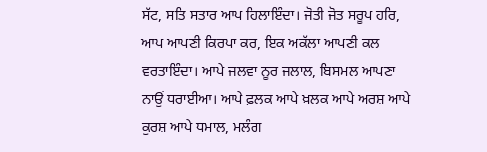ਸੱਟ, ਸਤਿ ਸਤਾਰ ਆਪ ਹਿਲਾਇੰਦਾ। ਜੋਤੀ ਜੋਤ ਸਰੂਪ ਹਰਿ, ਆਪ ਆਪਣੀ ਕਿਰਪਾ ਕਰ, ਇਕ ਅਕੱਲਾ ਆਪਣੀ ਕਲ ਵਰਤਾਇੰਦਾ। ਆਪੇ ਜਲਵਾ ਨੂਰ ਜਲਾਲ, ਬਿਸਮਲ ਆਪਣਾ ਨਾਉਂ ਧਰਾਈਆ। ਆਪੇ ਫ਼ਲਕ ਆਪੇ ਖ਼ਲਕ ਆਪੇ ਅਰਸ਼ ਆਪੇ ਕੁਰਸ਼ ਆਪੇ ਧਮਾਲ, ਮਲੰਗ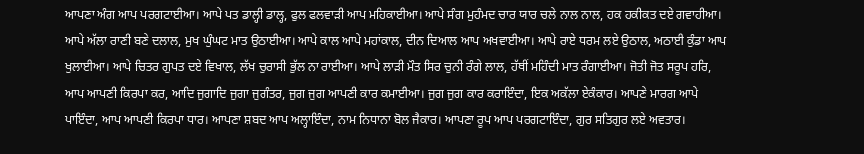ਆਪਣਾ ਅੰਗ ਆਪ ਪਰਗਟਾਈਆ। ਆਪੇ ਪਤ ਡਾਲ੍ਹੀ ਡਾਲ੍ਹ, ਫੁਲ ਫਲਵਾੜੀ ਆਪ ਮਹਿਕਾਈਆ। ਆਪੇ ਸੰਗ ਮੁਹੰਮਦ ਚਾਰ ਯਾਰ ਚਲੇ ਨਾਲ ਨਾਲ, ਹਕ ਹਕੀਕਤ ਦਏ ਗਵਾਹੀਆ। ਆਪੇ ਅੱਲਾ ਰਾਣੀ ਬਣੇ ਦਲਾਲ, ਮੁਖ ਘੁੰਘਟ ਮਾਤ ਉਠਾਈਆ। ਆਪੇ ਕਾਲ ਆਪੇ ਮਹਾਂਕਾਲ, ਦੀਨ ਦਿਆਲ ਆਪ ਅਖਵਾਈਆ। ਆਪੇ ਰਾਏ ਧਰਮ ਲਏ ਉਠਾਲ, ਅਠਾਈ ਕੁੰਡਾ ਆਪ ਖੁਲਾਈਆ। ਆਪੇ ਚਿਤਰ ਗੁਪਤ ਦਏ ਵਿਖਾਲ, ਲੱਖ ਚੁਰਾਸੀ ਭੁੱਲ ਨਾ ਰਾਈਆ। ਆਪੇ ਲਾੜੀ ਮੌਤ ਸਿਰ ਚੁਨੀ ਰੰਗੇ ਲਾਲ, ਹੱਥੀਂ ਮਹਿੰਦੀ ਮਾਤ ਰੰਗਾਈਆ। ਜੋਤੀ ਜੋਤ ਸਰੂਪ ਹਰਿ, ਆਪ ਆਪਣੀ ਕਿਰਪਾ ਕਰ, ਆਦਿ ਜੁਗਾਦਿ ਜੁਗਾ ਜੁਗੰਤਰ, ਜੁਗ ਜੁਗ ਆਪਣੀ ਕਾਰ ਕਮਾਈਆ। ਜੁਗ ਜੁਗ ਕਾਰ ਕਰਾਇੰਦਾ, ਇਕ ਅਕੱਲਾ ਏਕੰਕਾਰ। ਆਪਣੇ ਮਾਰਗ ਆਪੇ ਪਾਇੰਦਾ, ਆਪ ਆਪਣੀ ਕਿਰਪਾ ਧਾਰ। ਆਪਣਾ ਸ਼ਬਦ ਆਪ ਅਲ੍ਹਾਇੰਦਾ, ਨਾਮ ਨਿਧਾਨਾ ਬੋਲ ਜੈਕਾਰ। ਆਪਣਾ ਰੂਪ ਆਪ ਪਰਗਟਾਇੰਦਾ, ਗੁਰ ਸਤਿਗੁਰ ਲਏ ਅਵਤਾਰ।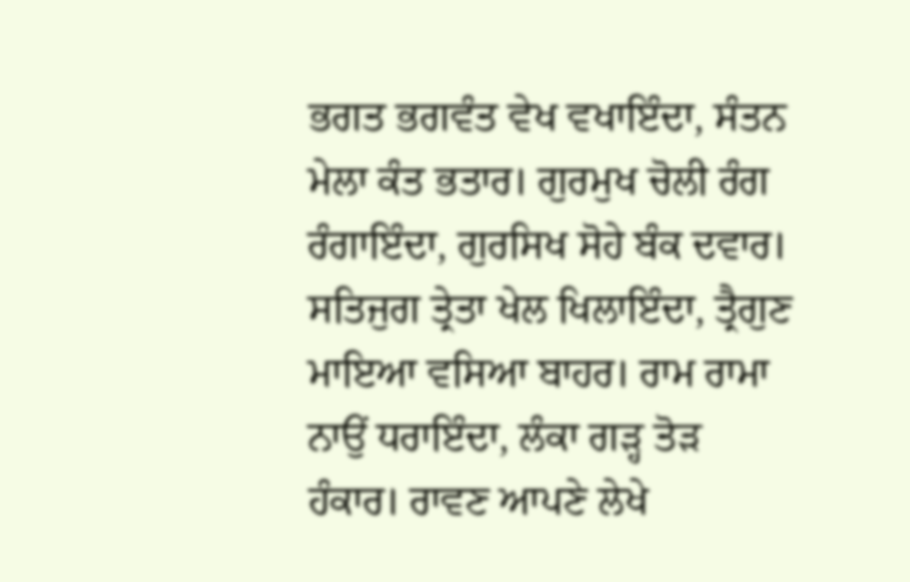ਭਗਤ ਭਗਵੰਤ ਵੇਖ ਵਖਾਇੰਦਾ, ਸੰਤਨ ਮੇਲਾ ਕੰਤ ਭਤਾਰ। ਗੁਰਮੁਖ ਚੋਲੀ ਰੰਗ ਰੰਗਾਇੰਦਾ, ਗੁਰਸਿਖ ਸੋਹੇ ਬੰਕ ਦਵਾਰ। ਸਤਿਜੁਗ ਤ੍ਰੇਤਾ ਖੇਲ ਖਿਲਾਇੰਦਾ, ਤ੍ਰੈਗੁਣ ਮਾਇਆ ਵਸਿਆ ਬਾਹਰ। ਰਾਮ ਰਾਮਾ ਨਾਉਂ ਧਰਾਇੰਦਾ, ਲੰਕਾ ਗੜ੍ਹ ਤੋੜ ਹੰਕਾਰ। ਰਾਵਣ ਆਪਣੇ ਲੇਖੇ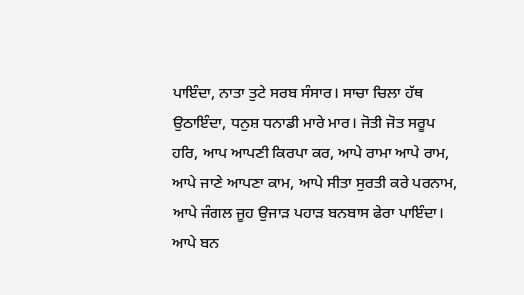ਪਾਇੰਦਾ, ਨਾਤਾ ਤੁਟੇ ਸਰਬ ਸੰਸਾਰ। ਸਾਚਾ ਚਿਲਾ ਹੱਥ ਉਠਾਇੰਦਾ, ਧਨੁਸ਼ ਧਨਾਡੀ ਮਾਰੇ ਮਾਰ। ਜੋਤੀ ਜੋਤ ਸਰੂਪ ਹਰਿ, ਆਪ ਆਪਣੀ ਕਿਰਪਾ ਕਰ, ਆਪੇ ਰਾਮਾ ਆਪੇ ਰਾਮ, ਆਪੇ ਜਾਣੇ ਆਪਣਾ ਕਾਮ, ਆਪੇ ਸੀਤਾ ਸੁਰਤੀ ਕਰੇ ਪਰਨਾਮ, ਆਪੇ ਜੰਗਲ ਜੂਹ ਉਜਾੜ ਪਹਾੜ ਬਨਬਾਸ ਫੇਰਾ ਪਾਇੰਦਾ। ਆਪੇ ਬਨ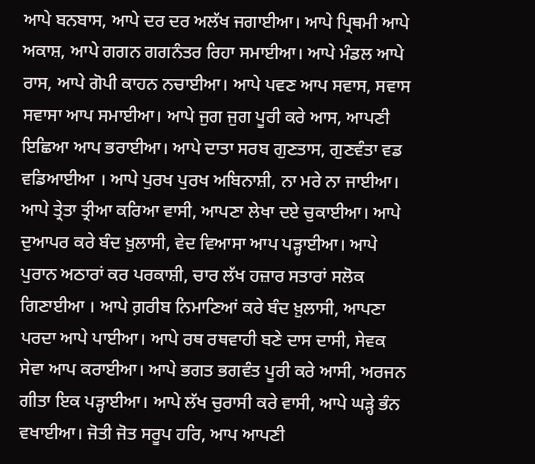ਆਪੇ ਬਨਬਾਸ, ਆਪੇ ਦਰ ਦਰ ਅਲੱਖ ਜਗਾਈਆ। ਆਪੇ ਪ੍ਰਿਥਮੀ ਆਪੇ ਅਕਾਸ਼, ਆਪੇ ਗਗਨ ਗਗਨੰਤਰ ਰਿਹਾ ਸਮਾਈਆ। ਆਪੇ ਮੰਡਲ ਆਪੇ ਰਾਸ, ਆਪੇ ਗੋਪੀ ਕਾਹਨ ਨਚਾਈਆ। ਆਪੇ ਪਵਣ ਆਪ ਸਵਾਸ, ਸਵਾਸ ਸਵਾਸਾ ਆਪ ਸਮਾਈਆ। ਆਪੇ ਜੁਗ ਜੁਗ ਪੂਰੀ ਕਰੇ ਆਸ, ਆਪਣੀ ਇਛਿਆ ਆਪ ਭਰਾਈਆ। ਆਪੇ ਦਾਤਾ ਸਰਬ ਗੁਣਤਾਸ, ਗੁਣਵੰਤਾ ਵਡ ਵਡਿਆਈਆ । ਆਪੇ ਪੁਰਖ ਪੁਰਖ ਅਬਿਨਾਸ਼ੀ, ਨਾ ਮਰੇ ਨਾ ਜਾਈਆ। ਆਪੇ ਤ੍ਰੇਤਾ ਤ੍ਰੀਆ ਕਰਿਆ ਵਾਸੀ, ਆਪਣਾ ਲੇਖਾ ਦਏ ਚੁਕਾਈਆ। ਆਪੇ ਦੁਆਪਰ ਕਰੇ ਬੰਦ ਖ਼ੁਲਾਸੀ, ਵੇਦ ਵਿਆਸਾ ਆਪ ਪੜ੍ਹਾਈਆ। ਆਪੇ ਪੁਰਾਨ ਅਠਾਰਾਂ ਕਰ ਪਰਕਾਸ਼ੀ, ਚਾਰ ਲੱਖ ਹਜ਼ਾਰ ਸਤਾਰਾਂ ਸਲੋਕ ਗਿਣਾਈਆ । ਆਪੇ ਗ਼ਰੀਬ ਨਿਮਾਣਿਆਂ ਕਰੇ ਬੰਦ ਖ਼ੁਲਾਸੀ, ਆਪਣਾ ਪਰਦਾ ਆਪੇ ਪਾਈਆ। ਆਪੇ ਰਥ ਰਥਵਾਹੀ ਬਣੇ ਦਾਸ ਦਾਸੀ, ਸੇਵਕ ਸੇਵਾ ਆਪ ਕਰਾਈਆ। ਆਪੇ ਭਗਤ ਭਗਵੰਤ ਪੂਰੀ ਕਰੇ ਆਸੀ, ਅਰਜਨ ਗੀਤਾ ਇਕ ਪੜ੍ਹਾਈਆ। ਆਪੇ ਲੱਖ ਚੁਰਾਸੀ ਕਰੇ ਵਾਸੀ, ਆਪੇ ਘੜ੍ਹੇ ਭੰਨ ਵਖਾਈਆ। ਜੋਤੀ ਜੋਤ ਸਰੂਪ ਹਰਿ, ਆਪ ਆਪਣੀ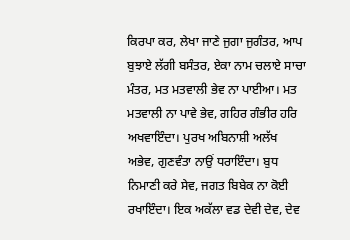ਕਿਰਪਾ ਕਰ, ਲੇਖਾ ਜਾਣੇ ਜੁਗਾ ਜੁਗੰਤਰ, ਆਪ ਬੁਝਾਏ ਲੱਗੀ ਬਸੰਤਰ, ਏਕਾ ਨਾਮ ਚਲਾਏ ਸਾਚਾ ਮੰਤਰ, ਮਤ ਮਤਵਾਲੀ ਭੇਵ ਨਾ ਪਾਈਆ। ਮਤ ਮਤਵਾਲੀ ਨਾ ਪਾਵੇ ਭੇਵ, ਗਹਿਰ ਗੰਭੀਰ ਹਰਿ ਅਖਵਾਇੰਦਾ। ਪੁਰਖ ਅਬਿਨਾਸ਼ੀ ਅਲੱਖ ਅਭੇਵ, ਗੁਣਵੰਤਾ ਨਾਉਂ ਧਰਾਇੰਦਾ। ਬੁਧ ਨਿਮਾਣੀ ਕਰੇ ਸੇਵ, ਜਗਤ ਬਿਬੇਕ ਨਾ ਕੋਈ ਰਖਾਇੰਦਾ। ਇਕ ਅਕੱਲਾ ਵਡ ਦੇਵੀ ਦੇਵ, ਦੇਵ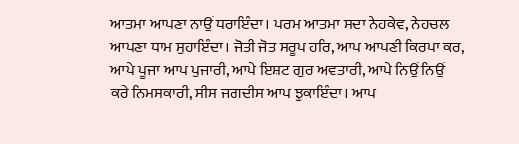ਆਤਮਾ ਆਪਣਾ ਨਾਉਂ ਧਰਾਇੰਦਾ। ਪਰਮ ਆਤਮਾ ਸਦਾ ਨੇਹਕੇਵ, ਨੇਹਚਲ ਆਪਣਾ ਧਾਮ ਸੁਹਾਇੰਦਾ। ਜੋਤੀ ਜੋਤ ਸਰੂਪ ਹਰਿ, ਆਪ ਆਪਣੀ ਕਿਰਪਾ ਕਰ, ਆਪੇ ਪੂਜਾ ਆਪ ਪੁਜਾਰੀ, ਆਪੇ ਇਸ਼ਟ ਗੁਰ ਅਵਤਾਰੀ, ਆਪੇ ਨਿਉਂ ਨਿਉਂ ਕਰੇ ਨਿਮਸਕਾਰੀ, ਸੀਸ ਜਗਦੀਸ ਆਪ ਝੁਕਾਇੰਦਾ। ਆਪ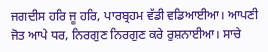ਜਗਦੀਸ ਹਰਿ ਜੂ ਹਰਿ, ਪਾਰਬ੍ਰਹਮ ਵੱਡੀ ਵਡਿਆਈਆ। ਆਪਣੀ ਜੋਤ ਆਪੇ ਧਰ, ਨਿਰਗੁਣ ਨਿਰਗੁਣ ਕਰੇ ਰੁਸ਼ਨਾਈਆ। ਸਾਚੇ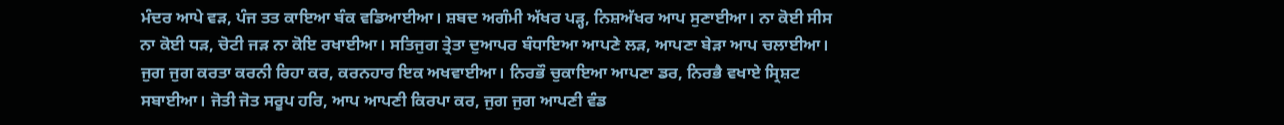ਮੰਦਰ ਆਪੇ ਵੜ, ਪੰਜ ਤਤ ਕਾਇਆ ਬੰਕ ਵਡਿਆਈਆ। ਸ਼ਬਦ ਅਗੰਮੀ ਅੱਖਰ ਪੜ੍ਹ, ਨਿਸ਼ਅੱਖਰ ਆਪ ਸੁਣਾਈਆ। ਨਾ ਕੋਈ ਸੀਸ ਨਾ ਕੋਈ ਧੜ, ਚੋਟੀ ਜੜ ਨਾ ਕੋਇ ਰਖਾਈਆ। ਸਤਿਜੁਗ ਤ੍ਰੇਤਾ ਦੁਆਪਰ ਬੰਧਾਇਆ ਆਪਣੇ ਲੜ, ਆਪਣਾ ਬੇੜਾ ਆਪ ਚਲਾਈਆ। ਜੁਗ ਜੁਗ ਕਰਤਾ ਕਰਨੀ ਰਿਹਾ ਕਰ, ਕਰਨਹਾਰ ਇਕ ਅਖਵਾਈਆ। ਨਿਰਭੌ ਚੁਕਾਇਆ ਆਪਣਾ ਡਰ, ਨਿਰਭੈ ਵਖਾਏ ਸ੍ਰਿਸ਼ਟ ਸਬਾਈਆ। ਜੋਤੀ ਜੋਤ ਸਰੂਪ ਹਰਿ, ਆਪ ਆਪਣੀ ਕਿਰਪਾ ਕਰ, ਜੁਗ ਜੁਗ ਆਪਣੀ ਵੰਡ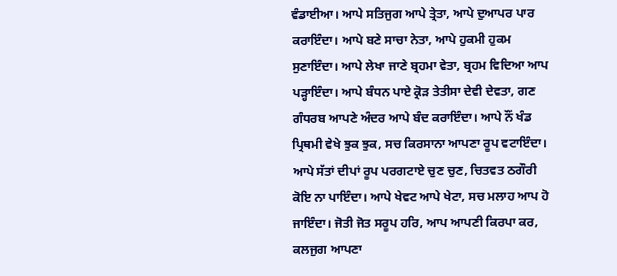ਵੰਡਾਈਆ। ਆਪੇ ਸਤਿਜੁਗ ਆਪੇ ਤ੍ਰੇਤਾ, ਆਪੇ ਦੁਆਪਰ ਪਾਰ ਕਰਾਇੰਦਾ। ਆਪੇ ਬਣੇ ਸਾਚਾ ਨੇਤਾ, ਆਪੇ ਹੁਕਮੀ ਹੁਕਮ ਸੁਣਾਇੰਦਾ। ਆਪੇ ਲੇਖਾ ਜਾਣੇ ਬ੍ਰਹਮਾ ਵੇਤਾ, ਬ੍ਰਹਮ ਵਿਦਿਆ ਆਪ ਪੜ੍ਹਾਇੰਦਾ। ਆਪੇ ਬੰਧਨ ਪਾਏ ਕ੍ਰੋੜ ਤੇਤੀਸਾ ਦੇਵੀ ਦੇਵਤਾ, ਗਣ ਗੰਧਰਬ ਆਪਣੇ ਅੰਦਰ ਆਪੇ ਬੰਦ ਕਰਾਇੰਦਾ। ਆਪੇ ਨੌਂ ਖੰਡ ਪ੍ਰਿਥਮੀ ਵੇਖੇ ਝੁਕ ਝੁਕ, ਸਚ ਕਿਰਸਾਨਾ ਆਪਣਾ ਰੂਪ ਵਟਾਇੰਦਾ। ਆਪੇ ਸੱਤਾਂ ਦੀਪਾਂ ਰੂਪ ਪਰਗਟਾਏ ਚੁਣ ਚੁਣ, ਚਿਤਵਤ ਠਗੌਰੀ ਕੋਇ ਨਾ ਪਾਇੰਦਾ। ਆਪੇ ਖੇਵਟ ਆਪੇ ਖੇਟਾ, ਸਚ ਮਲਾਹ ਆਪ ਹੋ ਜਾਇੰਦਾ। ਜੋਤੀ ਜੋਤ ਸਰੂਪ ਹਰਿ, ਆਪ ਆਪਣੀ ਕਿਰਪਾ ਕਰ, ਕਲਜੁਗ ਆਪਣਾ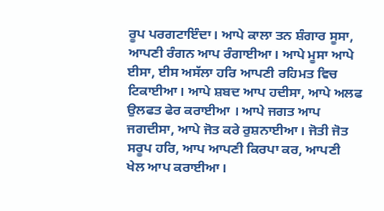ਰੂਪ ਪਰਗਟਾਇੰਦਾ। ਆਪੇ ਕਾਲਾ ਤਨ ਸ਼ੰਗਾਰ ਸੂਸਾ, ਆਪਣੀ ਰੰਗਨ ਆਪ ਰੰਗਾਈਆ। ਆਪੇ ਮੂਸਾ ਆਪੇ ਈਸਾ, ਈਸ ਅਸੱਲਾ ਹਰਿ ਆਪਣੀ ਰਹਿਮਤ ਵਿਚ ਟਿਕਾਈਆ। ਆਪੇ ਸ਼ਬਦ ਆਪ ਹਦੀਸਾ, ਆਪੇ ਅਲਫ ਉਲਫਤ ਫੇਰ ਕਰਾਈਆ । ਆਪੇ ਜਗਤ ਆਪ ਜਗਦੀਸਾ, ਆਪੇ ਜੋਤ ਕਰੇ ਰੁਸ਼ਨਾਈਆ। ਜੋਤੀ ਜੋਤ ਸਰੂਪ ਹਰਿ, ਆਪ ਆਪਣੀ ਕਿਰਪਾ ਕਰ, ਆਪਣੀ ਖੇਲ ਆਪ ਕਰਾਈਆ।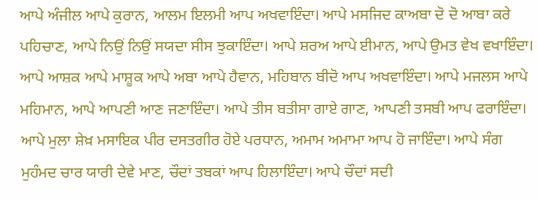ਆਪੇ ਅੰਜੀਲ ਆਪੇ ਕੁਰਾਨ, ਆਲਮ ਇਲਮੀ ਆਪ ਅਖਵਾਇੰਦਾ। ਆਪੇ ਮਸਜਿਦ ਕਾਅਬਾ ਦੋ ਦੋ ਆਬਾ ਕਰੇ ਪਹਿਚਾਣ, ਆਪੇ ਨਿਉਂ ਨਿਉਂ ਸਯਦਾ ਸੀਸ ਝੁਕਾਇੰਦਾ। ਆਪੇ ਸ਼ਰਅ ਆਪੇ ਈਮਾਨ, ਆਪੇ ਉਮਤ ਵੇਖ ਵਖਾਇੰਦਾ। ਆਪੇ ਆਸ਼ਕ ਆਪੇ ਮਾਸ਼ੂਕ ਆਪੇ ਅਬਾ ਆਪੇ ਹੈਵਾਨ, ਮਹਿਬਾਨ ਬੀਦੋ ਆਪ ਅਖਵਾਇੰਦਾ। ਆਪੇ ਮਜਲਸ ਆਪੇ ਮਹਿਮਾਨ, ਆਪੇ ਆਪਣੀ ਆਣ ਜਣਾਇੰਦਾ। ਆਪੇ ਤੀਸ ਬਤੀਸਾ ਗਾਏ ਗਾਣ, ਆਪਣੀ ਤਸਬੀ ਆਪ ਫਰਾਇੰਦਾ। ਆਪੇ ਮੁਲਾ ਸ਼ੇਖ਼ ਮਸਾਇਕ ਪੀਰ ਦਸਤਗੀਰ ਹੋਏ ਪਰਧਾਨ, ਅਮਾਮ ਅਮਾਮਾ ਆਪ ਹੋ ਜਾਇੰਦਾ। ਆਪੇ ਸੰਗ ਮੁਹੰਮਦ ਚਾਰ ਯਾਰੀ ਦੇਵੇ ਮਾਣ, ਚੌਦਾਂ ਤਬਕਾਂ ਆਪ ਹਿਲਾਇੰਦਾ। ਆਪੇ ਚੌਦਾਂ ਸਦੀ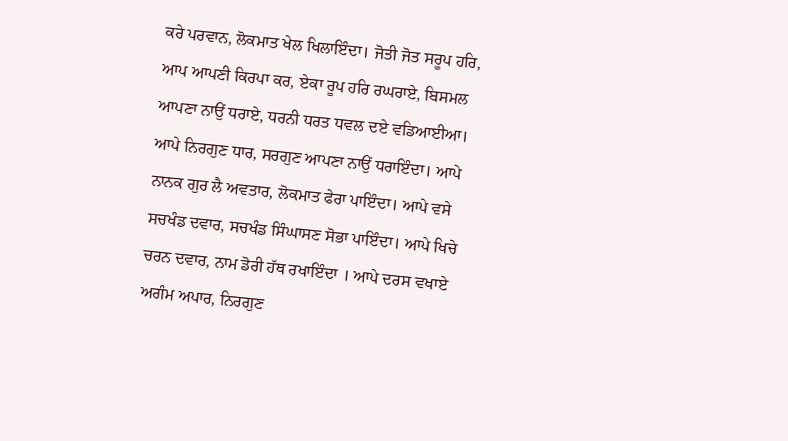ਕਰੇ ਪਰਵਾਨ, ਲੋਕਮਾਤ ਖੇਲ ਖਿਲਾਇੰਦਾ। ਜੋਤੀ ਜੋਤ ਸਰੂਪ ਹਰਿ, ਆਪ ਆਪਣੀ ਕਿਰਪਾ ਕਰ, ਏਕਾ ਰੂਪ ਹਰਿ ਰਘਰਾਏ, ਬਿਸਮਲ ਆਪਣਾ ਨਾਉਂ ਧਰਾਏ, ਧਰਨੀ ਧਰਤ ਧਵਲ ਦਏ ਵਡਿਆਈਆ। ਆਪੇ ਨਿਰਗੁਣ ਧਾਰ, ਸਰਗੁਣ ਆਪਣਾ ਨਾਉਂ ਧਰਾਇੰਦਾ। ਆਪੇ ਨਾਨਕ ਗੁਰ ਲੈ ਅਵਤਾਰ, ਲੋਕਮਾਤ ਫੇਰਾ ਪਾਇੰਦਾ। ਆਪੇ ਵਸੇ ਸਚਖੰਡ ਦਵਾਰ, ਸਚਖੰਡ ਸਿੰਘਾਸਣ ਸੋਭਾ ਪਾਇੰਦਾ। ਆਪੇ ਖਿਚੇ ਚਰਨ ਦਵਾਰ, ਨਾਮ ਡੋਰੀ ਹੱਥ ਰਖਾਇੰਦਾ । ਆਪੇ ਦਰਸ ਵਖਾਏ ਅਗੰਮ ਅਪਾਰ, ਨਿਰਗੁਣ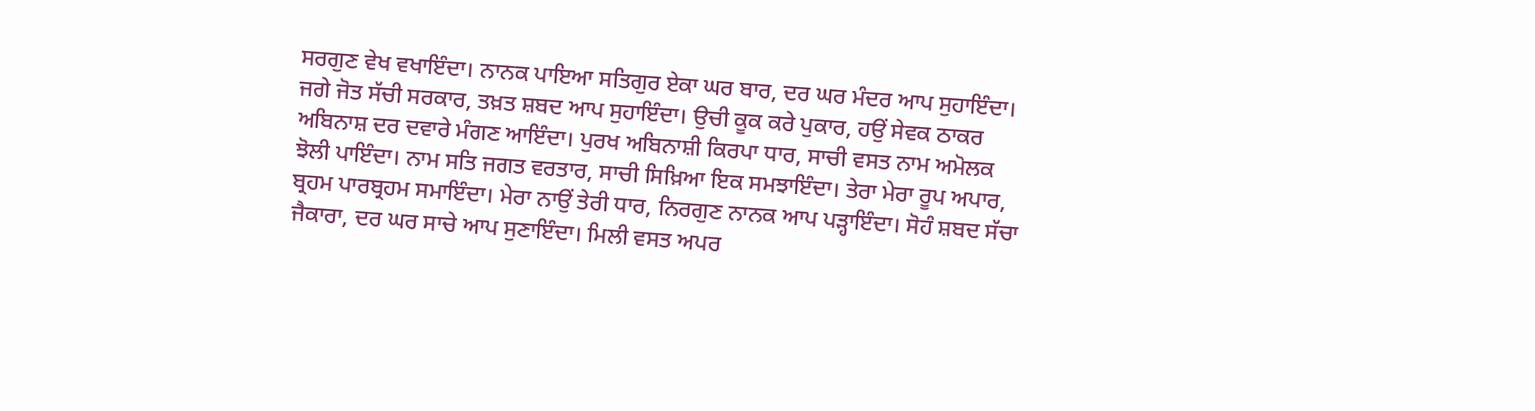ਸਰਗੁਣ ਵੇਖ ਵਖਾਇੰਦਾ। ਨਾਨਕ ਪਾਇਆ ਸਤਿਗੁਰ ਏਕਾ ਘਰ ਬਾਰ, ਦਰ ਘਰ ਮੰਦਰ ਆਪ ਸੁਹਾਇੰਦਾ। ਜਗੇ ਜੋਤ ਸੱਚੀ ਸਰਕਾਰ, ਤਖ਼ਤ ਸ਼ਬਦ ਆਪ ਸੁਹਾਇੰਦਾ। ਉਚੀ ਕੂਕ ਕਰੇ ਪੁਕਾਰ, ਹਉਂ ਸੇਵਕ ਠਾਕਰ ਅਬਿਨਾਸ਼ ਦਰ ਦਵਾਰੇ ਮੰਗਣ ਆਇੰਦਾ। ਪੁਰਖ ਅਬਿਨਾਸ਼ੀ ਕਿਰਪਾ ਧਾਰ, ਸਾਚੀ ਵਸਤ ਨਾਮ ਅਮੋਲਕ ਝੋਲੀ ਪਾਇੰਦਾ। ਨਾਮ ਸਤਿ ਜਗਤ ਵਰਤਾਰ, ਸਾਚੀ ਸਿਖ਼ਿਆ ਇਕ ਸਮਝਾਇੰਦਾ। ਤੇਰਾ ਮੇਰਾ ਰੂਪ ਅਪਾਰ, ਬ੍ਰਹਮ ਪਾਰਬ੍ਰਹਮ ਸਮਾਇੰਦਾ। ਮੇਰਾ ਨਾਉਂ ਤੇਰੀ ਧਾਰ, ਨਿਰਗੁਣ ਨਾਨਕ ਆਪ ਪੜ੍ਹਾਇੰਦਾ। ਸੋਹੰ ਸ਼ਬਦ ਸੱਚਾ ਜੈਕਾਰਾ, ਦਰ ਘਰ ਸਾਚੇ ਆਪ ਸੁਣਾਇੰਦਾ। ਮਿਲੀ ਵਸਤ ਅਪਰ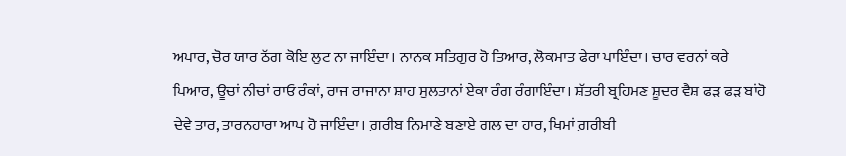ਅਪਾਰ, ਚੋਰ ਯਾਰ ਠੱਗ ਕੋਇ ਲੁਟ ਨਾ ਜਾਇੰਦਾ। ਨਾਨਕ ਸਤਿਗੁਰ ਹੋ ਤਿਆਰ, ਲੋਕਮਾਤ ਫੇਰਾ ਪਾਇੰਦਾ। ਚਾਰ ਵਰਨਾਂ ਕਰੇ ਪਿਆਰ, ਊਚਾਂ ਨੀਚਾਂ ਰਾਓ ਰੰਕਾਂ, ਰਾਜ ਰਾਜਾਨਾ ਸ਼ਾਹ ਸੁਲਤਾਨਾਂ ਏਕਾ ਰੰਗ ਰੰਗਾਇੰਦਾ। ਸ਼ੱਤਰੀ ਬ੍ਰਹਿਮਣ ਸ਼ੂਦਰ ਵੈਸ਼ ਫੜ ਫੜ ਬਾਂਹੋ ਦੇਵੇ ਤਾਰ, ਤਾਰਨਹਾਰਾ ਆਪ ਹੋ ਜਾਇੰਦਾ। ਗ਼ਰੀਬ ਨਿਮਾਣੇ ਬਣਾਏ ਗਲ ਦਾ ਹਾਰ, ਖਿਮਾਂ ਗ਼ਰੀਬੀ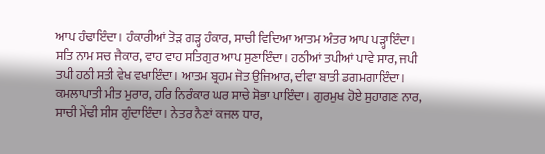ਆਪ ਹੰਢਾਇੰਦਾ। ਹੰਕਾਰੀਆਂ ਤੋੜ ਗੜ੍ਹ ਹੰਕਾਰ, ਸਾਚੀ ਵਿਦਿਆ ਆਤਮ ਅੰਤਰ ਆਪ ਪੜ੍ਹਾਇੰਦਾ। ਸਤਿ ਨਾਮ ਸਚ ਜੈਕਾਰ, ਵਾਹ ਵਾਹ ਸਤਿਗੁਰ ਆਪ ਸੁਣਾਇੰਦਾ। ਹਠੀਆਂ ਤਪੀਆਂ ਪਾਵੇ ਸਾਰ, ਜਪੀ ਤਪੀ ਹਠੀ ਸਤੀ ਵੇਖ ਵਖਾਇੰਦਾ। ਆਤਮ ਬ੍ਰਹਮ ਜੋਤ ਉਜਿਆਰ, ਦੀਵਾ ਬਾਤੀ ਡਗਮਗਾਇੰਦਾ। ਕਮਲਾਪਾਤੀ ਮੀਤ ਮੁਰਾਰ, ਹਰਿ ਨਿਰੰਕਾਰ ਘਰ ਸਾਚੇ ਸੋਭਾ ਪਾਇੰਦਾ। ਗੁਰਮੁਖ ਹੋਏ ਸੁਹਾਗਣ ਨਾਰ, ਸਾਚੀ ਮੇਂਢੀ ਸੀਸ ਗੁੰਦਾਇੰਦਾ। ਨੇਤਰ ਨੈਣਾਂ ਕਜਲ ਧਾਰ,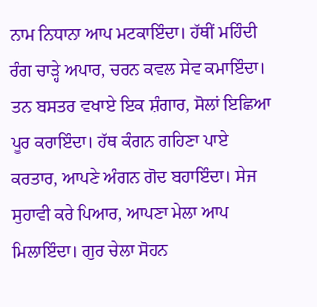ਨਾਮ ਨਿਧਾਨਾ ਆਪ ਮਟਕਾਇੰਦਾ। ਹੱਥੀਂ ਮਹਿੰਦੀ ਰੰਗ ਚਾੜ੍ਹੇ ਅਪਾਰ, ਚਰਨ ਕਵਲ ਸੇਵ ਕਮਾਇੰਦਾ। ਤਨ ਬਸਤਰ ਵਖਾਏ ਇਕ ਸ਼ੰਗਾਰ, ਸੋਲਾਂ ਇਛਿਆ ਪੂਰ ਕਰਾਇੰਦਾ। ਹੱਥ ਕੰਗਨ ਗਹਿਣਾ ਪਾਏ ਕਰਤਾਰ, ਆਪਣੇ ਅੰਗਨ ਗੋਦ ਬਹਾਇੰਦਾ। ਸੇਜ ਸੁਹਾਵੀ ਕਰੇ ਪਿਆਰ, ਆਪਣਾ ਮੇਲਾ ਆਪ ਮਿਲਾਇੰਦਾ। ਗੁਰ ਚੇਲਾ ਸੋਹਨ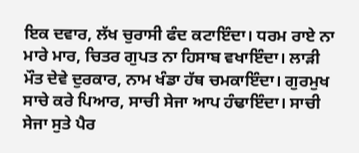ਇਕ ਦਵਾਰ, ਲੱਖ ਚੁਰਾਸੀ ਫੰਦ ਕਟਾਇੰਦਾ। ਧਰਮ ਰਾਏ ਨਾ ਮਾਰੇ ਮਾਰ, ਚਿਤਰ ਗੁਪਤ ਨਾ ਹਿਸਾਬ ਵਖਾਇੰਦਾ। ਲਾੜੀ ਮੌਤ ਦੇਵੇ ਦੁਰਕਾਰ, ਨਾਮ ਖੰਡਾ ਹੱਥ ਚਮਕਾਇੰਦਾ। ਗੁਰਮੁਖ ਸਾਚੇ ਕਰੇ ਪਿਆਰ, ਸਾਚੀ ਸੇਜਾ ਆਪ ਹੰਢਾਇੰਦਾ। ਸਾਚੀ ਸੇਜਾ ਸੁਤੇ ਪੈਰ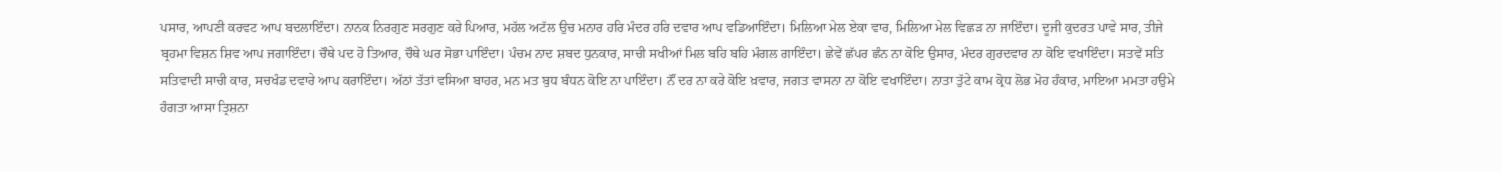ਪਸਾਰ, ਆਪਣੀ ਕਰਵਟ ਆਪ ਬਦਲਾਇੰਦਾ। ਨਾਨਕ ਨਿਰਗੁਣ ਸਰਗੁਣ ਕਰੇ ਪਿਆਰ, ਮਹੱਲ ਅਟੱਲ ਉਚ ਮਨਾਰ ਹਰਿ ਮੰਦਰ ਹਰਿ ਦਵਾਰ ਆਪ ਵਡਿਆਇੰਦਾ। ਮਿਲਿਆ ਮੇਲ ਏਕਾ ਵਾਰ, ਮਿਲਿਆ ਮੇਲ ਵਿਛੜ ਨਾ ਜਾਇੰਦਾ। ਦੂਜੀ ਕੁਦਰਤ ਪਾਵੇ ਸਾਰ, ਤੀਜੇ ਬ੍ਰਹਮਾ ਵਿਸ਼ਨ ਸ਼ਿਵ ਆਪ ਜਗਾਇੰਦਾ। ਚੌਥੇ ਪਦ ਹੋ ਤਿਆਰ, ਚੌਥੇ ਘਰ ਸੋਭਾ ਪਾਇੰਦਾ। ਪੰਚਮ ਨਾਦ ਸ਼ਬਦ ਧੁਨਕਾਰ, ਸਾਚੀ ਸਖੀਆਂ ਮਿਲ ਬਹਿ ਬਹਿ ਮੰਗਲ ਗਾਇੰਦਾ। ਛੇਵੇਂ ਛੱਪਰ ਛੰਨ ਨਾ ਕੋਇ ਉਸਾਰ, ਮੰਦਰ ਗੁਰਦਵਾਰ ਨਾ ਕੋਇ ਵਖਾਇੰਦਾ। ਸਤਵੇਂ ਸਤਿ ਸਤਿਵਾਦੀ ਸਾਚੀ ਕਾਰ, ਸਚਖੰਡ ਦਵਾਰੇ ਆਪ ਕਰਾਇੰਦਾ। ਅੱਠਾਂ ਤੱਤਾਂ ਵਸਿਆ ਬਾਹਰ, ਮਨ ਮਤ ਬੁਧ ਬੰਧਨ ਕੋਇ ਨਾ ਪਾਇੰਦਾ। ਨੌਂ ਦਰ ਨਾ ਕਰੇ ਕੋਇ ਖ਼ਵਾਰ, ਜਗਤ ਵਾਸਨਾ ਨਾ ਕੋਇ ਵਖਾਇੰਦਾ। ਨਾਤਾ ਤੁੱਟੇ ਕਾਮ ਕ੍ਰੋਧ ਲੋਭ ਮੋਹ ਹੰਕਾਰ, ਮਾਇਆ ਮਮਤਾ ਹਉਮੇ ਹੰਗਤਾ ਆਸਾ ਤ੍ਰਿਸ਼ਨਾ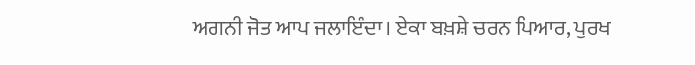ਅਗਨੀ ਜੋਤ ਆਪ ਜਲਾਇੰਦਾ। ਏਕਾ ਬਖ਼ਸ਼ੇ ਚਰਨ ਪਿਆਰ, ਪੁਰਖ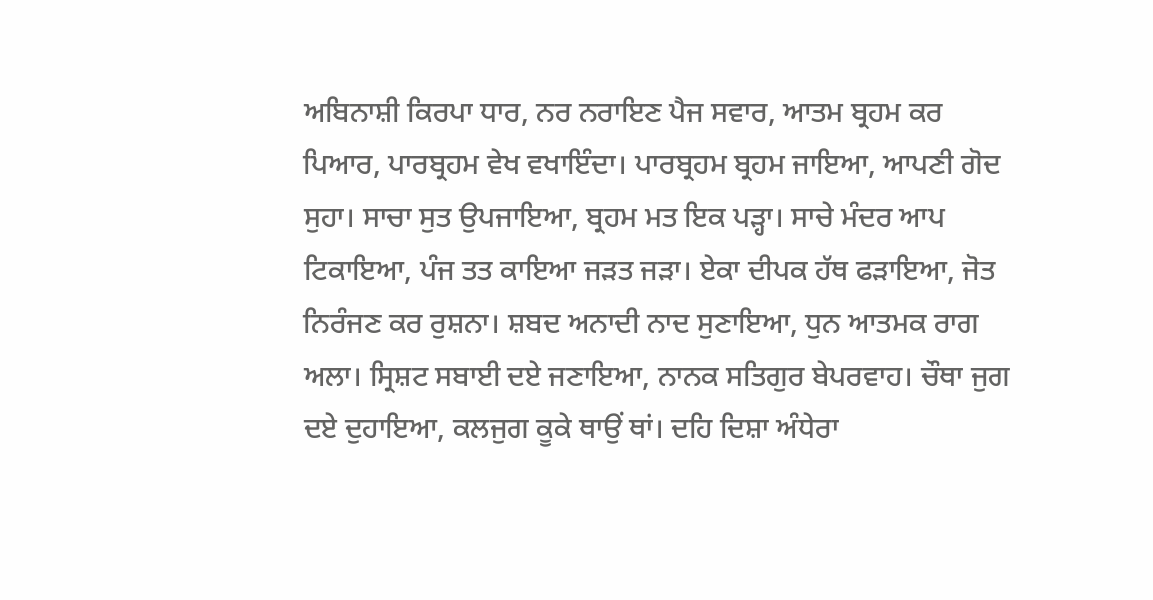ਅਬਿਨਾਸ਼ੀ ਕਿਰਪਾ ਧਾਰ, ਨਰ ਨਰਾਇਣ ਪੈਜ ਸਵਾਰ, ਆਤਮ ਬ੍ਰਹਮ ਕਰ ਪਿਆਰ, ਪਾਰਬ੍ਰਹਮ ਵੇਖ ਵਖਾਇੰਦਾ। ਪਾਰਬ੍ਰਹਮ ਬ੍ਰਹਮ ਜਾਇਆ, ਆਪਣੀ ਗੋਦ ਸੁਹਾ। ਸਾਚਾ ਸੁਤ ਉਪਜਾਇਆ, ਬ੍ਰਹਮ ਮਤ ਇਕ ਪੜ੍ਹਾ। ਸਾਚੇ ਮੰਦਰ ਆਪ ਟਿਕਾਇਆ, ਪੰਜ ਤਤ ਕਾਇਆ ਜੜਤ ਜੜਾ। ਏਕਾ ਦੀਪਕ ਹੱਥ ਫੜਾਇਆ, ਜੋਤ ਨਿਰੰਜਣ ਕਰ ਰੁਸ਼ਨਾ। ਸ਼ਬਦ ਅਨਾਦੀ ਨਾਦ ਸੁਣਾਇਆ, ਧੁਨ ਆਤਮਕ ਰਾਗ ਅਲਾ। ਸ੍ਰਿਸ਼ਟ ਸਬਾਈ ਦਏ ਜਣਾਇਆ, ਨਾਨਕ ਸਤਿਗੁਰ ਬੇਪਰਵਾਹ। ਚੌਥਾ ਜੁਗ ਦਏ ਦੁਹਾਇਆ, ਕਲਜੁਗ ਕੂਕੇ ਥਾਉਂ ਥਾਂ। ਦਹਿ ਦਿਸ਼ਾ ਅੰਧੇਰਾ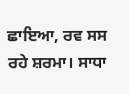ਛਾਇਆ, ਰਵ ਸਸ ਰਹੇ ਸ਼ਰਮਾ। ਸਾਧਾ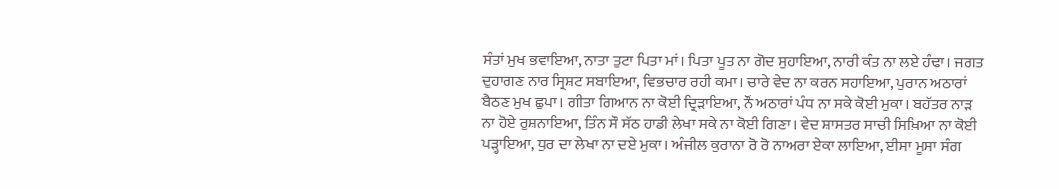ਸੰਤਾਂ ਮੁਖ ਭਵਾਇਆ, ਨਾਤਾ ਤੁਟਾ ਪਿਤਾ ਮਾਂ। ਪਿਤਾ ਪੂਤ ਨਾ ਗੋਦ ਸੁਹਾਇਆ, ਨਾਰੀ ਕੰਤ ਨਾ ਲਏ ਹੰਢਾ। ਜਗਤ ਦੁਹਾਗਣ ਨਾਰ ਸ੍ਰਿਸ਼ਟ ਸਬਾਇਆ, ਵਿਭਚਾਰ ਰਹੀ ਕਮਾ। ਚਾਰੇ ਵੇਦ ਨਾ ਕਰਨ ਸਹਾਇਆ, ਪੁਰਾਨ ਅਠਾਰਾਂ ਬੈਠਣ ਮੁਖ ਛੁਪਾ। ਗੀਤਾ ਗਿਆਨ ਨਾ ਕੋਈ ਦ੍ਰਿੜਾਇਆ, ਨੌਂ ਅਠਾਰਾਂ ਪੰਧ ਨਾ ਸਕੇ ਕੋਈ ਮੁਕਾ। ਬਹੱਤਰ ਨਾੜ ਨਾ ਹੋਏ ਰੁਸ਼ਨਾਇਆ, ਤਿੰਨ ਸੌ ਸੱਠ ਹਾਡੀ ਲੇਖਾ ਸਕੇ ਨਾ ਕੋਈ ਗਿਣਾ। ਵੇਦ ਸ਼ਾਸਤਰ ਸਾਚੀ ਸਿਖ਼ਿਆ ਨਾ ਕੋਈ ਪੜ੍ਹਾਇਆ, ਧੁਰ ਦਾ ਲੇਖਾ ਨਾ ਦਏ ਮੁਕਾ। ਅੰਜੀਲ ਕੁਰਾਨਾ ਰੋ ਰੋ ਨਾਅਰਾ ਏਕਾ ਲਾਇਆ, ਈਸਾ ਮੂਸਾ ਸੰਗ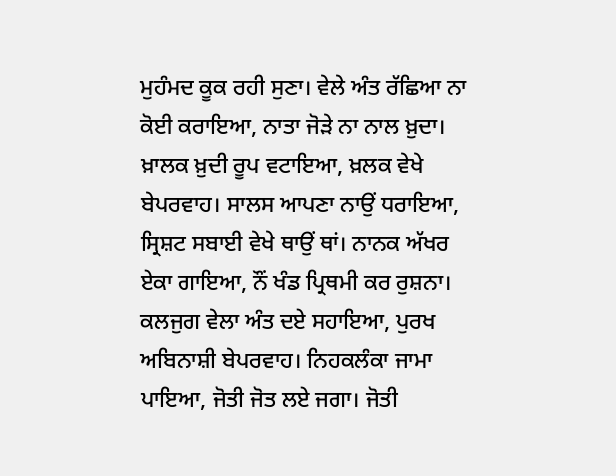ਮੁਹੰਮਦ ਕੂਕ ਰਹੀ ਸੁਣਾ। ਵੇਲੇ ਅੰਤ ਰੱਛਿਆ ਨਾ ਕੋਈ ਕਰਾਇਆ, ਨਾਤਾ ਜੋੜੇ ਨਾ ਨਾਲ ਖ਼ੁਦਾ। ਖ਼ਾਲਕ ਖ਼ੁਦੀ ਰੂਪ ਵਟਾਇਆ, ਖ਼ਲਕ ਵੇਖੇ ਬੇਪਰਵਾਹ। ਸਾਲਸ ਆਪਣਾ ਨਾਉਂ ਧਰਾਇਆ, ਸ੍ਰਿਸ਼ਟ ਸਬਾਈ ਵੇਖੇ ਥਾਉਂ ਥਾਂ। ਨਾਨਕ ਅੱਖਰ ਏਕਾ ਗਾਇਆ, ਨੌਂ ਖੰਡ ਪ੍ਰਿਥਮੀ ਕਰ ਰੁਸ਼ਨਾ। ਕਲਜੁਗ ਵੇਲਾ ਅੰਤ ਦਏ ਸਹਾਇਆ, ਪੁਰਖ ਅਬਿਨਾਸ਼ੀ ਬੇਪਰਵਾਹ। ਨਿਹਕਲੰਕਾ ਜਾਮਾ ਪਾਇਆ, ਜੋਤੀ ਜੋਤ ਲਏ ਜਗਾ। ਜੋਤੀ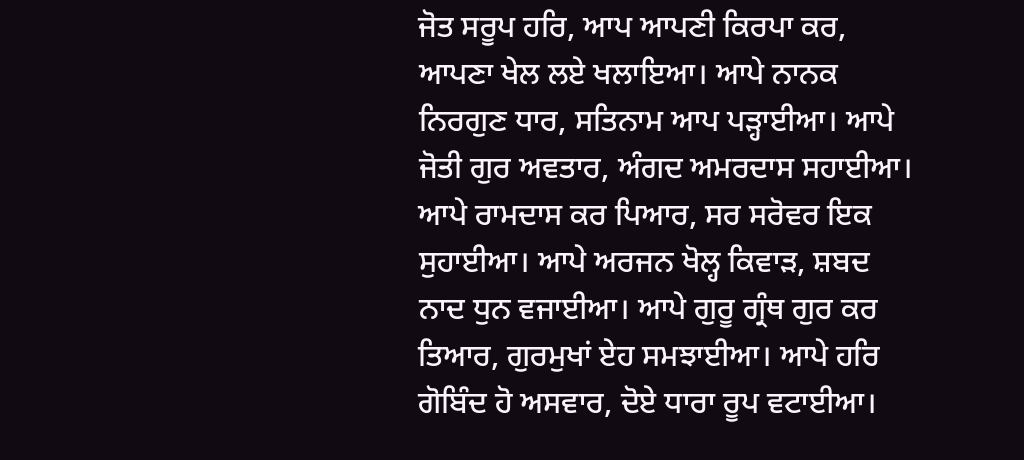ਜੋਤ ਸਰੂਪ ਹਰਿ, ਆਪ ਆਪਣੀ ਕਿਰਪਾ ਕਰ, ਆਪਣਾ ਖੇਲ ਲਏ ਖਲਾਇਆ। ਆਪੇ ਨਾਨਕ ਨਿਰਗੁਣ ਧਾਰ, ਸਤਿਨਾਮ ਆਪ ਪੜ੍ਹਾਈਆ। ਆਪੇ ਜੋਤੀ ਗੁਰ ਅਵਤਾਰ, ਅੰਗਦ ਅਮਰਦਾਸ ਸਹਾਈਆ। ਆਪੇ ਰਾਮਦਾਸ ਕਰ ਪਿਆਰ, ਸਰ ਸਰੋਵਰ ਇਕ ਸੁਹਾਈਆ। ਆਪੇ ਅਰਜਨ ਖੋਲ੍ਹ ਕਿਵਾੜ, ਸ਼ਬਦ ਨਾਦ ਧੁਨ ਵਜਾਈਆ। ਆਪੇ ਗੁਰੂ ਗ੍ਰੰਥ ਗੁਰ ਕਰ ਤਿਆਰ, ਗੁਰਮੁਖਾਂ ਏਹ ਸਮਝਾਈਆ। ਆਪੇ ਹਰਿ ਗੋਬਿੰਦ ਹੋ ਅਸਵਾਰ, ਦੋਏ ਧਾਰਾ ਰੂਪ ਵਟਾਈਆ।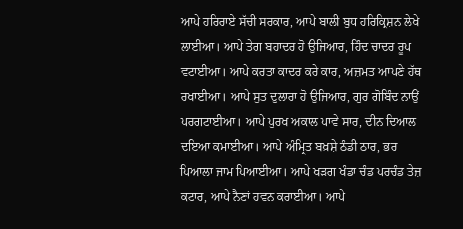ਆਪੇ ਹਰਿਰਾਏ ਸੱਚੀ ਸਰਕਾਰ, ਆਪੇ ਬਾਲੀ ਬੁਧ ਹਰਿਕ੍ਰਿਸ਼ਨ ਲੇਖੇ ਲਾਈਆ। ਆਪੇ ਤੇਗ ਬਹਾਦਰ ਹੋ ਉਜਿਆਰ, ਹਿੰਦ ਚਾਦਰ ਰੂਪ ਵਟਾਈਆ। ਆਪੇ ਕਰਤਾ ਕਾਦਰ ਕਰੇ ਕਾਰ, ਅਜ਼ਮਤ ਆਪਣੇ ਹੱਥ ਰਖਾਈਆ। ਆਪੇ ਸੁਤ ਦੁਲਾਰਾ ਹੋ ਉਜਿਆਰ, ਗੁਰ ਗੋਬਿੰਦ ਨਾਉਂ ਪਰਗਟਾਈਆ। ਆਪੇ ਪੁਰਖ ਅਕਾਲ ਪਾਵੇ ਸਾਰ, ਦੀਨ ਦਿਆਲ ਦਇਆ ਕਮਾਈਆ। ਆਪੇ ਅੰਮ੍ਰਿਤ ਬਖ਼ਸ਼ੇ ਠੰਡੀ ਠਾਰ, ਭਰ ਪਿਆਲਾ ਜਾਮ ਪਿਆਈਆ। ਆਪੇ ਖੜਗ ਖੰਡਾ ਚੰਡ ਪਰਚੰਡ ਤੇਜ਼ ਕਟਾਰ, ਆਪੇ ਨੈਣਾਂ ਹਵਨ ਕਰਾਈਆ। ਆਪੇ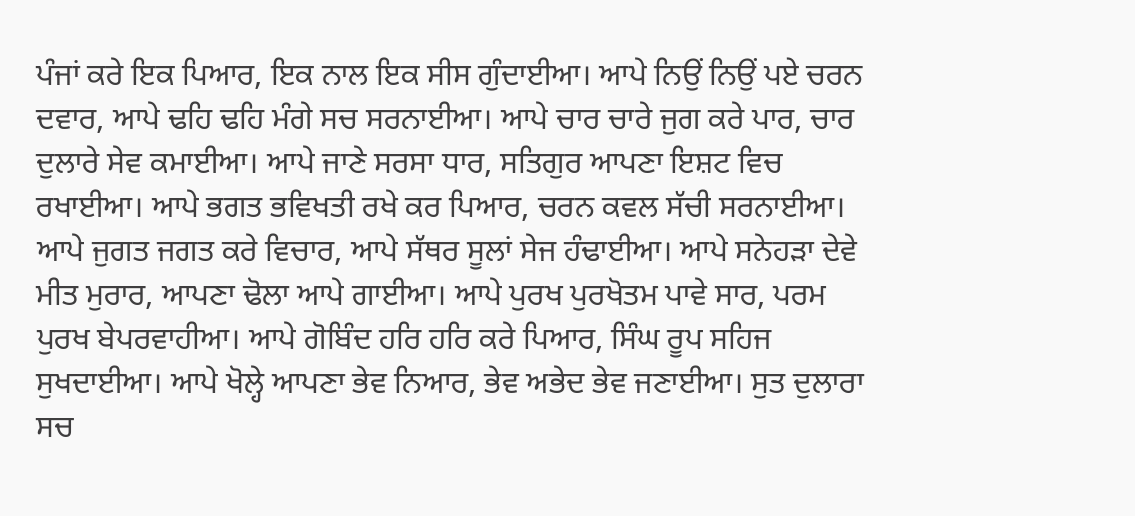ਪੰਜਾਂ ਕਰੇ ਇਕ ਪਿਆਰ, ਇਕ ਨਾਲ ਇਕ ਸੀਸ ਗੁੰਦਾਈਆ। ਆਪੇ ਨਿਉਂ ਨਿਉਂ ਪਏ ਚਰਨ ਦਵਾਰ, ਆਪੇ ਢਹਿ ਢਹਿ ਮੰਗੇ ਸਚ ਸਰਨਾਈਆ। ਆਪੇ ਚਾਰ ਚਾਰੇ ਜੁਗ ਕਰੇ ਪਾਰ, ਚਾਰ ਦੁਲਾਰੇ ਸੇਵ ਕਮਾਈਆ। ਆਪੇ ਜਾਣੇ ਸਰਸਾ ਧਾਰ, ਸਤਿਗੁਰ ਆਪਣਾ ਇਸ਼ਟ ਵਿਚ ਰਖਾਈਆ। ਆਪੇ ਭਗਤ ਭਵਿਖਤੀ ਰਖੇ ਕਰ ਪਿਆਰ, ਚਰਨ ਕਵਲ ਸੱਚੀ ਸਰਨਾਈਆ। ਆਪੇ ਜੁਗਤ ਜਗਤ ਕਰੇ ਵਿਚਾਰ, ਆਪੇ ਸੱਥਰ ਸੂਲਾਂ ਸੇਜ ਹੰਢਾਈਆ। ਆਪੇ ਸਨੇਹੜਾ ਦੇਵੇ ਮੀਤ ਮੁਰਾਰ, ਆਪਣਾ ਢੋਲਾ ਆਪੇ ਗਾਈਆ। ਆਪੇ ਪੁਰਖ ਪੁਰਖੋਤਮ ਪਾਵੇ ਸਾਰ, ਪਰਮ ਪੁਰਖ ਬੇਪਰਵਾਹੀਆ। ਆਪੇ ਗੋਬਿੰਦ ਹਰਿ ਹਰਿ ਕਰੇ ਪਿਆਰ, ਸਿੰਘ ਰੂਪ ਸਹਿਜ ਸੁਖਦਾਈਆ। ਆਪੇ ਖੋਲ੍ਹੇ ਆਪਣਾ ਭੇਵ ਨਿਆਰ, ਭੇਵ ਅਭੇਦ ਭੇਵ ਜਣਾਈਆ। ਸੁਤ ਦੁਲਾਰਾ ਸਚ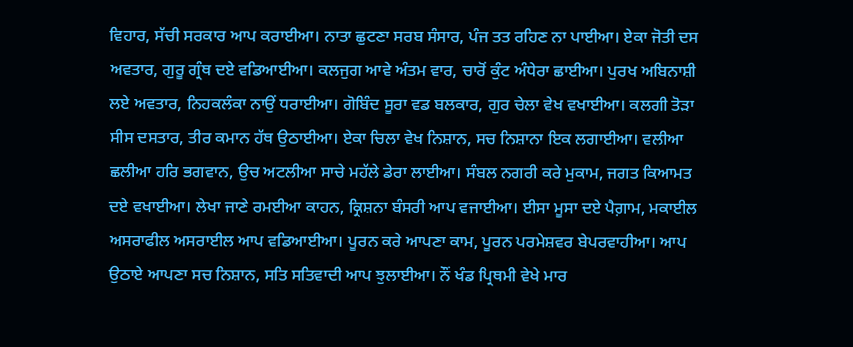ਵਿਹਾਰ, ਸੱਚੀ ਸਰਕਾਰ ਆਪ ਕਰਾਈਆ। ਨਾਤਾ ਛੁਟਣਾ ਸਰਬ ਸੰਸਾਰ, ਪੰਜ ਤਤ ਰਹਿਣ ਨਾ ਪਾਈਆ। ਏਕਾ ਜੋਤੀ ਦਸ ਅਵਤਾਰ, ਗੁਰੂ ਗ੍ਰੰਥ ਦਏ ਵਡਿਆਈਆ। ਕਲਜੁਗ ਆਵੇ ਅੰਤਮ ਵਾਰ, ਚਾਰੋਂ ਕੁੰਟ ਅੰਧੇਰਾ ਛਾਈਆ। ਪੁਰਖ ਅਬਿਨਾਸ਼ੀ ਲਏ ਅਵਤਾਰ, ਨਿਹਕਲੰਕਾ ਨਾਉਂ ਧਰਾਈਆ। ਗੋਬਿੰਦ ਸੂਰਾ ਵਡ ਬਲਕਾਰ, ਗੁਰ ਚੇਲਾ ਵੇਖ ਵਖਾਈਆ। ਕਲਗੀ ਤੋੜਾ ਸੀਸ ਦਸਤਾਰ, ਤੀਰ ਕਮਾਨ ਹੱਥ ਉਠਾਈਆ। ਏਕਾ ਚਿਲਾ ਵੇਖ ਨਿਸ਼ਾਨ, ਸਚ ਨਿਸ਼ਾਨਾ ਇਕ ਲਗਾਈਆ। ਵਲੀਆ ਛਲੀਆ ਹਰਿ ਭਗਵਾਨ, ਉਚ ਅਟਲੀਆ ਸਾਚੇ ਮਹੱਲੇ ਡੇਰਾ ਲਾਈਆ। ਸੰਬਲ ਨਗਰੀ ਕਰੇ ਮੁਕਾਮ, ਜਗਤ ਕਿਆਮਤ ਦਏ ਵਖਾਈਆ। ਲੇਖਾ ਜਾਣੇ ਰਮਈਆ ਕਾਹਨ, ਕ੍ਰਿਸ਼ਨਾ ਬੰਸਰੀ ਆਪ ਵਜਾਈਆ। ਈਸਾ ਮੂਸਾ ਦਏ ਪੈਗ਼ਾਮ, ਮਕਾਈਲ ਅਸਰਾਫੀਲ ਅਸਰਾਈਲ ਆਪ ਵਡਿਆਈਆ। ਪੂਰਨ ਕਰੇ ਆਪਣਾ ਕਾਮ, ਪੂਰਨ ਪਰਮੇਸ਼ਵਰ ਬੇਪਰਵਾਹੀਆ। ਆਪ ਉਠਾਏ ਆਪਣਾ ਸਚ ਨਿਸ਼ਾਨ, ਸਤਿ ਸਤਿਵਾਦੀ ਆਪ ਝੁਲਾਈਆ। ਨੌਂ ਖੰਡ ਪ੍ਰਿਥਮੀ ਵੇਖੇ ਮਾਰ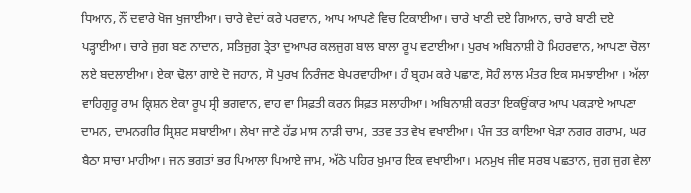ਧਿਆਨ, ਨੌਂ ਦਵਾਰੇ ਖੋਜ ਖੁਜਾਈਆ। ਚਾਰੇ ਵੇਦਾਂ ਕਰੇ ਪਰਵਾਨ, ਆਪ ਆਪਣੇ ਵਿਚ ਟਿਕਾਈਆ। ਚਾਰੇ ਖਾਣੀ ਦਏ ਗਿਆਨ, ਚਾਰੇ ਬਾਣੀ ਦਏ ਪੜ੍ਹਾਈਆ। ਚਾਰੇ ਜੁਗ ਬਣ ਨਾਦਾਨ, ਸਤਿਜੁਗ ਤ੍ਰੇਤਾ ਦੁਆਪਰ ਕਲਜੁਗ ਬਾਲ ਬਾਲਾ ਰੂਪ ਵਟਾਈਆ। ਪੁਰਖ ਅਬਿਨਾਸ਼ੀ ਹੋ ਮਿਹਰਵਾਨ, ਆਪਣਾ ਚੋਲਾ ਲਏ ਬਦਲਾਈਆ। ਏਕਾ ਢੋਲਾ ਗਾਏ ਦੋ ਜਹਾਨ, ਸੋ ਪੁਰਖ ਨਿਰੰਜਣ ਬੇਪਰਵਾਹੀਆ। ਹੰ ਬ੍ਰਹਮ ਕਰੇ ਪਛਾਣ, ਸੋਹੰ ਲਾਲ ਮੰਤਰ ਇਕ ਸਮਝਾਈਆ । ਅੱਲਾ ਵਾਹਿਗੁਰੂ ਰਾਮ ਕ੍ਰਿਸ਼ਨ ਏਕਾ ਰੂਪ ਸ੍ਰੀ ਭਗਵਾਨ, ਵਾਹ ਵਾ ਸਿਫ਼ਤੀ ਕਰਨ ਸਿਫ਼ਤ ਸਲਾਹੀਆ। ਅਬਿਨਾਸ਼ੀ ਕਰਤਾ ਇਕਉਂਕਾਰ ਆਪ ਪਕੜਾਏ ਆਪਣਾ ਦਾਮਨ, ਦਾਮਨਗੀਰ ਸ੍ਰਿਸ਼ਟ ਸਬਾਈਆ। ਲੇਖਾ ਜਾਣੇ ਹੱਡ ਮਾਸ ਨਾੜੀ ਚਾਮ, ਤਤਵ ਤਤ ਵੇਖ ਵਖਾਈਆ। ਪੰਜ ਤਤ ਕਾਇਆ ਖੇੜਾ ਨਗਰ ਗਰਾਮ, ਘਰ ਬੈਠਾ ਸਾਚਾ ਮਾਹੀਆ। ਜਨ ਭਗਤਾਂ ਭਰ ਪਿਆਲਾ ਪਿਆਏ ਜਾਮ, ਅੱਠੇ ਪਹਿਰ ਖ਼ੁਮਾਰ ਇਕ ਵਖਾਈਆ। ਮਨਮੁਖ ਜੀਵ ਸਰਬ ਪਛਤਾਨ, ਜੁਗ ਜੁਗ ਵੇਲਾ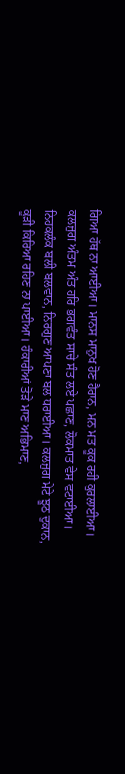ਗਿਆ ਹੱਥ ਨਾ ਆਈਆ। ਮਾਨਸ ਮਾਨੁਖ ਹੋਣ ਹੈਰਾਨ, ਮਨ ਮਤ ਕੂਕ ਰਹੀ ਕੁਰਲਾਈਆ। ਕਲਜੁਗ ਅੰਤਮ ਅੰਤ ਹਰਿ ਭਗਵੰਤ ਸਾਚੇ ਸੰਤ ਲਏ ਪਛਾਣ, ਲੋਕਮਾਤ ਵੇਸ ਵਟਾਈਆ। ਨਿਹਕਲੰਕ ਬਲੀ ਬਲਵਾਨ, ਨਿਰਗੁਣ ਆਪਣਾ ਬਲ ਧਰਾਈਆ। ਕਲਜੁਗ ਮੇਟੇ ਝੂਠ ਦੁਕਾਨ, ਕੂੜੀ ਕਿਰਿਆ ਰਹਿਣ ਨਾ ਪਾਈਆ। ਹੰਕਾਰੀਆਂ ਤੋੜੇ ਮਾਣ ਅਭਿਮਾਣ,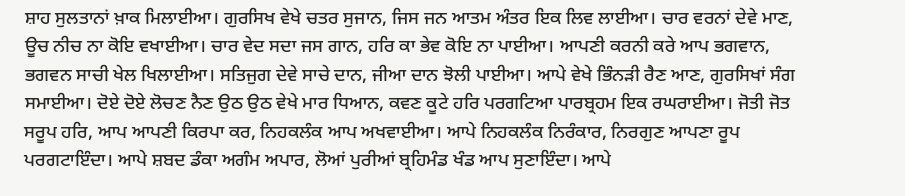ਸ਼ਾਹ ਸੁਲਤਾਨਾਂ ਖ਼ਾਕ ਮਿਲਾਈਆ। ਗੁਰਸਿਖ ਵੇਖੇ ਚਤਰ ਸੁਜਾਨ, ਜਿਸ ਜਨ ਆਤਮ ਅੰਤਰ ਇਕ ਲਿਵ ਲਾਈਆ। ਚਾਰ ਵਰਨਾਂ ਦੇਵੇ ਮਾਣ, ਊਚ ਨੀਚ ਨਾ ਕੋਇ ਵਖਾਈਆ। ਚਾਰ ਵੇਦ ਸਦਾ ਜਸ ਗਾਨ, ਹਰਿ ਕਾ ਭੇਵ ਕੋਇ ਨਾ ਪਾਈਆ। ਆਪਣੀ ਕਰਨੀ ਕਰੇ ਆਪ ਭਗਵਾਨ, ਭਗਵਨ ਸਾਚੀ ਖੇਲ ਖਿਲਾਈਆ। ਸਤਿਜੁਗ ਦੇਵੇ ਸਾਚੇ ਦਾਨ, ਜੀਆ ਦਾਨ ਝੋਲੀ ਪਾਈਆ। ਆਪੇ ਵੇਖੇ ਭਿੰਨੜੀ ਰੈਣ ਆਣ, ਗੁਰਸਿਖਾਂ ਸੰਗ ਸਮਾਈਆ। ਦੋਏ ਦੋਏ ਲੋਚਣ ਨੈਣ ਉਠ ਉਠ ਵੇਖੇ ਮਾਰ ਧਿਆਨ, ਕਵਣ ਕੂਟੇ ਹਰਿ ਪਰਗਟਿਆ ਪਾਰਬ੍ਰਹਮ ਇਕ ਰਘਰਾਈਆ। ਜੋਤੀ ਜੋਤ ਸਰੂਪ ਹਰਿ, ਆਪ ਆਪਣੀ ਕਿਰਪਾ ਕਰ, ਨਿਹਕਲੰਕ ਆਪ ਅਖਵਾਈਆ। ਆਪੇ ਨਿਹਕਲੰਕ ਨਿਰੰਕਾਰ, ਨਿਰਗੁਣ ਆਪਣਾ ਰੂਪ ਪਰਗਟਾਇੰਦਾ। ਆਪੇ ਸ਼ਬਦ ਡੰਕਾ ਅਗੰਮ ਅਪਾਰ, ਲੋਆਂ ਪੁਰੀਆਂ ਬ੍ਰਹਿਮੰਡ ਖੰਡ ਆਪ ਸੁਣਾਇੰਦਾ। ਆਪੇ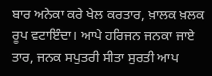ਬਾਰ ਅਨੇਕਾ ਕਰੇ ਖੇਲ ਕਰਤਾਰ, ਖ਼ਾਲਕ ਖ਼ਲਕ ਰੂਪ ਵਟਾਇੰਦਾ। ਆਪੇ ਹਰਿਜਨ ਜਨਕਾ ਜਾਏ ਤਾਰ, ਜਨਕ ਸਪੁਤਰੀ ਸੀਤਾ ਸੁਰਤੀ ਆਪ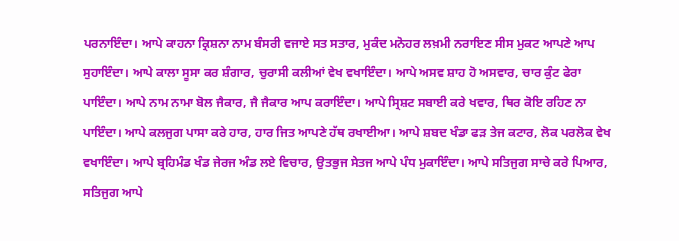ਪਰਨਾਇੰਦਾ। ਆਪੇ ਕਾਹਨਾ ਕ੍ਰਿਸ਼ਨਾ ਨਾਮ ਬੰਸਰੀ ਵਜਾਏ ਸਤ ਸਤਾਰ, ਮੁਕੰਦ ਮਨੋਹਰ ਲਖ਼ਮੀ ਨਰਾਇਣ ਸੀਸ ਮੁਕਟ ਆਪਣੇ ਆਪ ਸੁਹਾਇੰਦਾ। ਆਪੇ ਕਾਲਾ ਸੂਸਾ ਕਰ ਸ਼ੰਗਾਰ, ਚੁਰਾਸੀ ਕਲੀਆਂ ਵੇਖ ਵਖਾਇੰਦਾ। ਆਪੇ ਅਸਵ ਸ਼ਾਹ ਹੋ ਅਸਵਾਰ, ਚਾਰ ਕੁੰਟ ਫੇਰਾ ਪਾਇੰਦਾ। ਆਪੇ ਨਾਮ ਨਾਮਾ ਬੋਲ ਜੈਕਾਰ, ਜੈ ਜੈਕਾਰ ਆਪ ਕਰਾਇੰਦਾ। ਆਪੇ ਸ੍ਰਿਸ਼ਟ ਸਬਾਈ ਕਰੇ ਖਵਾਰ, ਥਿਰ ਕੋਇ ਰਹਿਣ ਨਾ ਪਾਇੰਦਾ। ਆਪੇ ਕਲਜੁਗ ਪਾਸਾ ਕਰੇ ਹਾਰ, ਹਾਰ ਜਿਤ ਆਪਣੇ ਹੱਥ ਰਖਾਈਆ। ਆਪੇ ਸ਼ਬਦ ਖੰਡਾ ਫੜ ਤੇਜ ਕਟਾਰ, ਲੋਕ ਪਰਲੋਕ ਵੇਖ ਵਖਾਇੰਦਾ। ਆਪੇ ਬ੍ਰਹਿਮੰਡ ਖੰਡ ਜੇਰਜ ਅੰਡ ਲਏ ਵਿਚਾਰ, ਉਤਭੁਜ ਸੇਤਜ ਆਪੇ ਪੰਧ ਮੁਕਾਇੰਦਾ। ਆਪੇ ਸਤਿਜੁਗ ਸਾਚੇ ਕਰੇ ਪਿਆਰ, ਸਤਿਜੁਗ ਆਪੇ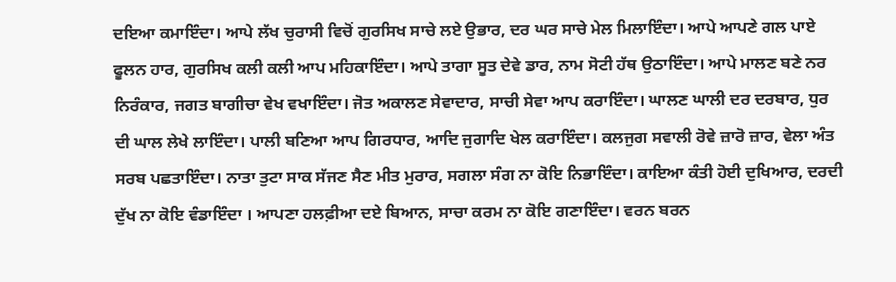ਦਇਆ ਕਮਾਇੰਦਾ। ਆਪੇ ਲੱਖ ਚੁਰਾਸੀ ਵਿਚੋਂ ਗੁਰਸਿਖ ਸਾਚੇ ਲਏ ਉਭਾਰ, ਦਰ ਘਰ ਸਾਚੇ ਮੇਲ ਮਿਲਾਇੰਦਾ। ਆਪੇ ਆਪਣੇ ਗਲ ਪਾਏ ਫੂਲਨ ਹਾਰ, ਗੁਰਸਿਖ ਕਲੀ ਕਲੀ ਆਪ ਮਹਿਕਾਇੰਦਾ। ਆਪੇ ਤਾਗਾ ਸੂਤ ਦੇਵੇ ਡਾਰ, ਨਾਮ ਸੋਟੀ ਹੱਥ ਉਠਾਇੰਦਾ। ਆਪੇ ਮਾਲਣ ਬਣੇ ਨਰ ਨਿਰੰਕਾਰ, ਜਗਤ ਬਾਗੀਚਾ ਵੇਖ ਵਖਾਇੰਦਾ। ਜੋਤ ਅਕਾਲਣ ਸੇਵਾਦਾਰ, ਸਾਚੀ ਸੇਵਾ ਆਪ ਕਰਾਇੰਦਾ। ਘਾਲਣ ਘਾਲੀ ਦਰ ਦਰਬਾਰ, ਧੁਰ ਦੀ ਘਾਲ ਲੇਖੇ ਲਾਇੰਦਾ। ਪਾਲੀ ਬਣਿਆ ਆਪ ਗਿਰਧਾਰ, ਆਦਿ ਜੁਗਾਦਿ ਖੇਲ ਕਰਾਇੰਦਾ। ਕਲਜੁਗ ਸਵਾਲੀ ਰੋਵੇ ਜ਼ਾਰੋ ਜ਼ਾਰ, ਵੇਲਾ ਅੰਤ ਸਰਬ ਪਛਤਾਇੰਦਾ। ਨਾਤਾ ਤੁਟਾ ਸਾਕ ਸੱਜਣ ਸੈਣ ਮੀਤ ਮੁਰਾਰ, ਸਗਲਾ ਸੰਗ ਨਾ ਕੋਇ ਨਿਭਾਇੰਦਾ। ਕਾਇਆ ਕੰਤੀ ਹੋਈ ਦੁਖਿਆਰ, ਦਰਦੀ ਦੁੱਖ ਨਾ ਕੋਇ ਵੰਡਾਇੰਦਾ । ਆਪਣਾ ਹਲਫ਼ੀਆ ਦਏ ਬਿਆਨ, ਸਾਚਾ ਕਰਮ ਨਾ ਕੋਇ ਗਣਾਇੰਦਾ। ਵਰਨ ਬਰਨ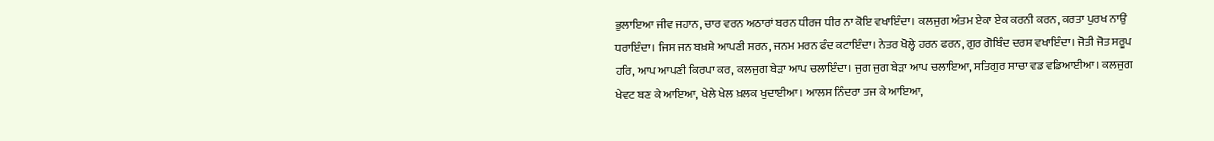ਭੁਲਾਇਆ ਜੀਵ ਜਹਾਨ, ਚਾਰ ਵਰਨ ਅਠਾਰਾਂ ਬਰਨ ਧੀਰਜ ਧੀਰ ਨਾ ਕੋਇ ਵਖਾਇੰਦਾ। ਕਲਜੁਗ ਅੰਤਮ ਏਕਾ ਏਕ ਕਰਨੀ ਕਰਨ, ਕਰਤਾ ਪੁਰਖ ਨਾਉਂ ਧਰਾਇੰਦਾ। ਜਿਸ ਜਨ ਬਖ਼ਸ਼ੇ ਆਪਣੀ ਸਰਨ, ਜਨਮ ਮਰਨ ਫੰਦ ਕਟਾਇੰਦਾ। ਨੇਤਰ ਖੋਲ੍ਹੇ ਹਰਨ ਫਰਨ, ਗੁਰ ਗੋਬਿੰਦ ਦਰਸ ਵਖਾਇੰਦਾ। ਜੋਤੀ ਜੋਤ ਸਰੂਪ ਹਰਿ, ਆਪ ਆਪਣੀ ਕਿਰਪਾ ਕਰ, ਕਲਜੁਗ ਬੇੜਾ ਆਪ ਚਲਾਇੰਦਾ। ਜੁਗ ਜੁਗ ਬੇੜਾ ਆਪ ਚਲਾਇਆ, ਸਤਿਗੁਰ ਸਾਚਾ ਵਡ ਵਡਿਆਈਆ। ਕਲਜੁਗ ਖੇਵਟ ਬਣ ਕੇ ਆਇਆ, ਖੇਲੇ ਖੇਲ ਖ਼ਲਕ ਖੁਦਾਈਆ। ਆਲਸ ਨਿੰਦਰਾ ਤਜ ਕੇ ਆਇਆ,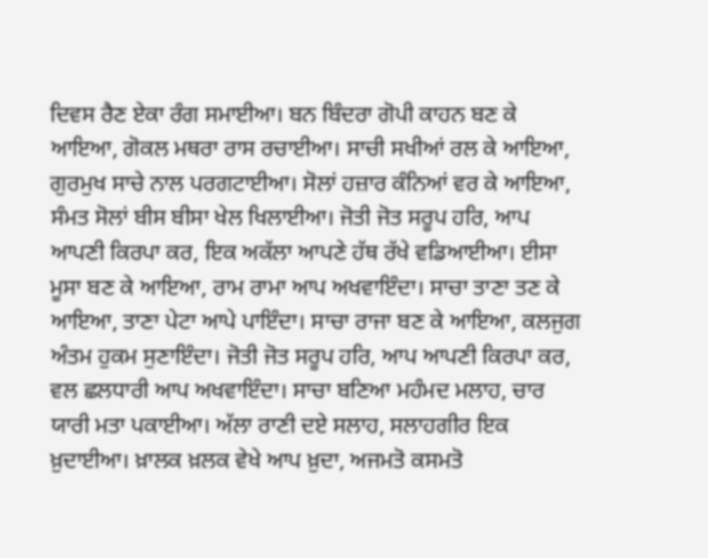ਦਿਵਸ ਰੈਣ ਏਕਾ ਰੰਗ ਸਮਾਈਆ। ਬਨ ਬਿੰਦਰਾ ਗੋਪੀ ਕਾਹਨ ਬਣ ਕੇ ਆਇਆ, ਗੋਕਲ ਮਥਰਾ ਰਾਸ ਰਚਾਈਆ। ਸਾਚੀ ਸਖੀਆਂ ਰਲ ਕੇ ਆਇਆ, ਗੁਰਮੁਖ ਸਾਚੇ ਨਾਲ ਪਰਗਟਾਈਆ। ਸੋਲਾਂ ਹਜ਼ਾਰ ਕੰਨਿਆਂ ਵਰ ਕੇ ਆਇਆ, ਸੰਮਤ ਸੋਲਾਂ ਬੀਸ ਬੀਸਾ ਖੇਲ ਖਿਲਾਈਆ। ਜੋਤੀ ਜੋਤ ਸਰੂਪ ਹਰਿ, ਆਪ ਆਪਣੀ ਕਿਰਪਾ ਕਰ, ਇਕ ਅਕੱਲਾ ਆਪਣੇ ਹੱਥ ਰੱਖੇ ਵਡਿਆਈਆ। ਈਸਾ ਮੂਸਾ ਬਣ ਕੇ ਆਇਆ, ਰਾਮ ਰਾਮਾ ਆਪ ਅਖਵਾਇੰਦਾ। ਸਾਚਾ ਤਾਣਾ ਤਣ ਕੇ ਆਇਆ, ਤਾਣਾ ਪੇਟਾ ਆਪੇ ਪਾਇੰਦਾ। ਸਾਚਾ ਰਾਜਾ ਬਣ ਕੇ ਆਇਆ, ਕਲਜੁਗ ਅੰਤਮ ਹੁਕਮ ਸੁਣਾਇੰਦਾ। ਜੋਤੀ ਜੋਤ ਸਰੂਪ ਹਰਿ, ਆਪ ਆਪਣੀ ਕਿਰਪਾ ਕਰ, ਵਲ ਛਲਧਾਰੀ ਆਪ ਅਖਵਾਇੰਦਾ। ਸਾਚਾ ਬਣਿਆ ਮਹੰਮਦ ਮਲਾਹ, ਚਾਰ ਯਾਰੀ ਮਤਾ ਪਕਾਈਆ। ਅੱਲਾ ਰਾਣੀ ਦਏ ਸਲਾਹ, ਸਲਾਹਗੀਰ ਇਕ ਖ਼ੁਦਾਈਆ। ਖ਼ਾਲਕ ਖ਼ਲਕ ਵੇਖੇ ਆਪ ਖ਼ੁਦਾ, ਅਜਮਤੋ ਕਸਮਤੋ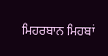ਮਿਹਰਬਾਨ ਮਿਹਬਾਂ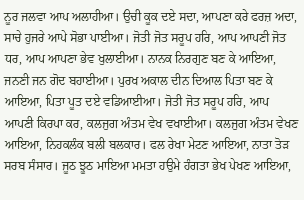ਨੂਰ ਜਲਵਾ ਆਪ ਅਲਾਹੀਆ। ਉਚੀ ਕੂਕ ਦਏ ਸਦਾ, ਆਪਣਾ ਕਰੇ ਫਰਜ਼ ਅਦਾ, ਸਾਚੇ ਹੁਜਰੇ ਆਪੇ ਸੋਭਾ ਪਾਈਆ। ਜੋਤੀ ਜੋਤ ਸਰੂਪ ਹਰਿ, ਆਪ ਆਪਣੀ ਜੋਤ ਧਰ, ਆਪ ਆਪਣਾ ਭੇਵ ਖੁਲਾਈਆ। ਨਾਨਕ ਨਿਰਗੁਣ ਬਣ ਕੇ ਆਇਆ, ਜਨਣੀ ਜਨ ਗੋਦ ਬਹਾਈਆ। ਪੁਰਖ ਅਕਾਲ ਦੀਨ ਦਿਆਲ ਪਿਤਾ ਬਣ ਕੇ ਆਇਆ, ਪਿਤਾ ਪੂਤ ਦਏ ਵਡਿਆਈਆ। ਜੋਤੀ ਜੋਤ ਸਰੂਪ ਹਰਿ, ਆਪ ਆਪਣੀ ਕਿਰਪਾ ਕਰ, ਕਲਜੁਗ ਅੰਤਮ ਵੇਖ ਵਖਾਈਆ। ਕਲਜੁਗ ਅੰਤਮ ਵੇਖਣ ਆਇਆ, ਨਿਹਕਲੰਕ ਬਲੀ ਬਲਕਾਰ। ਫਲ ਰੇਖਾ ਮੇਟਣ ਆਇਆ, ਨਾਤਾ ਤੋੜ ਸਰਬ ਸੰਸਾਰ। ਜੂਠ ਝੂਠ ਮਾਇਆ ਮਮਤਾ ਹਉਮੇ ਹੰਗਤਾ ਭੇਖ ਪੇਖਣ ਆਇਆ,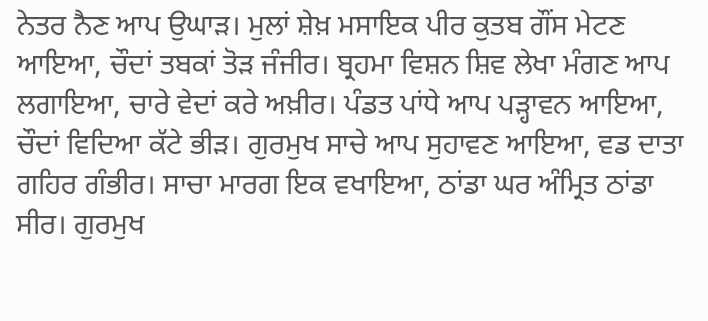ਨੇਤਰ ਨੈਣ ਆਪ ਉਘਾੜ। ਮੁਲਾਂ ਸ਼ੇਖ਼ ਮਸਾਇਕ ਪੀਰ ਕੁਤਬ ਗੌਂਸ ਮੇਟਣ ਆਇਆ, ਚੌਦਾਂ ਤਬਕਾਂ ਤੋੜ ਜੰਜੀਰ। ਬ੍ਰਹਮਾ ਵਿਸ਼ਨ ਸ਼ਿਵ ਲੇਖਾ ਮੰਗਣ ਆਪ ਲਗਾਇਆ, ਚਾਰੇ ਵੇਦਾਂ ਕਰੇ ਅਖ਼ੀਰ। ਪੰਡਤ ਪਾਂਧੇ ਆਪ ਪੜ੍ਹਾਵਨ ਆਇਆ, ਚੌਦਾਂ ਵਿਦਿਆ ਕੱਟੇ ਭੀੜ। ਗੁਰਮੁਖ ਸਾਚੇ ਆਪ ਸੁਹਾਵਣ ਆਇਆ, ਵਡ ਦਾਤਾ ਗਹਿਰ ਗੰਭੀਰ। ਸਾਚਾ ਮਾਰਗ ਇਕ ਵਖਾਇਆ, ਠਾਂਡਾ ਘਰ ਅੰਮ੍ਰਿਤ ਠਾਂਡਾ ਸੀਰ। ਗੁਰਮੁਖ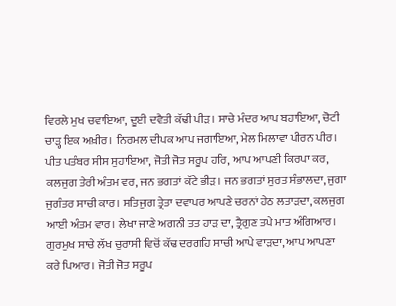ਵਿਰਲੇ ਮੁਖ ਚਵਾਇਆ, ਦੂਈ ਦਵੈਤੀ ਕੱਢੀ ਪੀੜ। ਸਾਚੇ ਮੰਦਰ ਆਪ ਬਹਾਇਆ, ਚੋਟੀ ਚਾੜ੍ਹ ਇਕ ਅਖ਼ੀਰ। ਨਿਰਮਲ ਦੀਪਕ ਆਪ ਜਗਾਇਆ, ਮੇਲ ਮਿਲਾਵਾ ਪੀਰਨ ਪੀਰ। ਪੀਤ ਪਤੰਬਰ ਸੀਸ ਸੁਹਾਇਆ, ਜੋਤੀ ਜੋਤ ਸਰੂਪ ਹਰਿ, ਆਪ ਆਪਣੀ ਕਿਰਪਾ ਕਰ, ਕਲਜੁਗ ਤੇਰੀ ਅੰਤਮ ਵਰ, ਜਨ ਭਗਤਾਂ ਕੱਟੇ ਭੀੜ। ਜਨ ਭਗਤਾਂ ਸੁਰਤ ਸੰਭਾਲਦਾ, ਜੁਗਾ ਜੁਗੰਤਰ ਸਾਚੀ ਕਾਰ। ਸਤਿਜੁਗ ਤ੍ਰੇਤਾ ਦਵਾਪਰ ਆਪਣੇ ਚਰਨਾਂ ਹੇਠ ਲਤਾੜਦਾ, ਕਲਜੁਗ ਆਈ ਅੰਤਮ ਵਾਰ। ਲੇਖਾ ਜਾਣੇ ਅਗਨੀ ਤਤ ਹਾੜ ਦਾ, ਤ੍ਰੈਗੁਣ ਤਪੇ ਮਾਤ ਅੰਗਿਆਰ। ਗੁਰਮੁਖ ਸਾਚੇ ਲੱਖ ਚੁਰਾਸੀ ਵਿਚੋਂ ਕੱਢ ਦਰਗਹਿ ਸਾਚੀ ਆਪੇ ਵਾੜਦਾ, ਆਪ ਆਪਣਾ ਕਰੇ ਪਿਆਰ। ਜੋਤੀ ਜੋਤ ਸਰੂਪ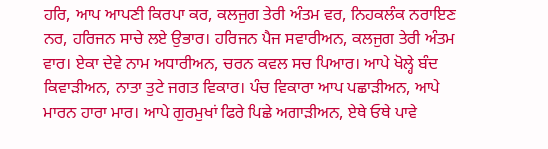ਹਰਿ, ਆਪ ਆਪਣੀ ਕਿਰਪਾ ਕਰ, ਕਲਜੁਗ ਤੇਰੀ ਅੰਤਮ ਵਰ, ਨਿਹਕਲੰਕ ਨਰਾਇਣ ਨਰ, ਹਰਿਜਨ ਸਾਚੇ ਲਏ ਉਭਾਰ। ਹਰਿਜਨ ਪੈਜ ਸਵਾਰੀਅਨ, ਕਲਜੁਗ ਤੇਰੀ ਅੰਤਮ ਵਾਰ। ਏਕਾ ਦੇਵੇ ਨਾਮ ਅਧਾਰੀਅਨ, ਚਰਨ ਕਵਲ ਸਚ ਪਿਆਰ। ਆਪੇ ਖੋਲ੍ਹੇ ਬੰਦ ਕਿਵਾੜੀਅਨ, ਨਾਤਾ ਤੁਟੇ ਜਗਤ ਵਿਕਾਰ। ਪੰਚ ਵਿਕਾਰਾ ਆਪ ਪਛਾੜੀਅਨ, ਆਪੇ ਮਾਰਨ ਹਾਰਾ ਮਾਰ। ਆਪੇ ਗੁਰਮੁਖਾਂ ਫਿਰੇ ਪਿਛੇ ਅਗਾੜੀਅਨ, ਏਥੇ ਓਥੇ ਪਾਵੇ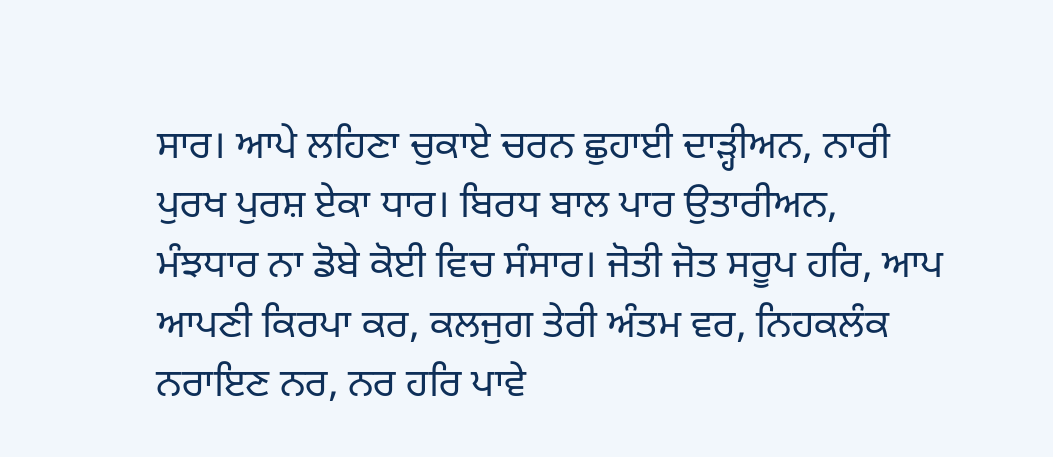ਸਾਰ। ਆਪੇ ਲਹਿਣਾ ਚੁਕਾਏ ਚਰਨ ਛੁਹਾਈ ਦਾੜ੍ਹੀਅਨ, ਨਾਰੀ ਪੁਰਖ ਪੁਰਸ਼ ਏਕਾ ਧਾਰ। ਬਿਰਧ ਬਾਲ ਪਾਰ ਉਤਾਰੀਅਨ, ਮੰਝਧਾਰ ਨਾ ਡੋਬੇ ਕੋਈ ਵਿਚ ਸੰਸਾਰ। ਜੋਤੀ ਜੋਤ ਸਰੂਪ ਹਰਿ, ਆਪ ਆਪਣੀ ਕਿਰਪਾ ਕਰ, ਕਲਜੁਗ ਤੇਰੀ ਅੰਤਮ ਵਰ, ਨਿਹਕਲੰਕ ਨਰਾਇਣ ਨਰ, ਨਰ ਹਰਿ ਪਾਵੇ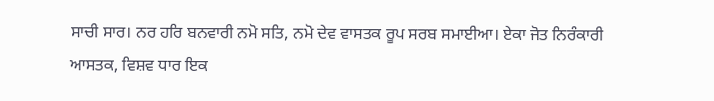ਸਾਚੀ ਸਾਰ। ਨਰ ਹਰਿ ਬਨਵਾਰੀ ਨਮੋ ਸਤਿ, ਨਮੋ ਦੇਵ ਵਾਸਤਕ ਰੂਪ ਸਰਬ ਸਮਾਈਆ। ਏਕਾ ਜੋਤ ਨਿਰੰਕਾਰੀ ਆਸਤਕ, ਵਿਸ਼ਵ ਧਾਰ ਇਕ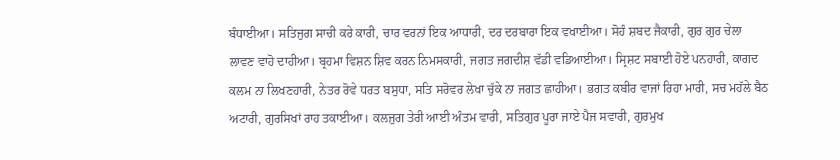ਬੰਧਾਈਆ। ਸਤਿਜੁਗ ਸਾਚੀ ਕਰੇ ਕਾਰੀ, ਚਾਰ ਵਰਨਾਂ ਇਕ ਆਧਾਰੀ, ਦਰ ਦਰਬਾਰਾ ਇਕ ਵਖਾਈਆ। ਸੋਹੰ ਸ਼ਬਦ ਜੈਕਾਰੀ, ਗੁਰ ਗੁਰ ਚੇਲਾ ਲਾਵਣ ਵਾਹੋ ਦਾਹੀਆ। ਬ੍ਰਹਮਾ ਵਿਸ਼ਨ ਸ਼ਿਵ ਕਰਨ ਨਿਮਸਕਾਰੀ, ਜਗਤ ਜਗਦੀਸ਼ ਵੱਡੀ ਵਡਿਆਈਆ। ਸ੍ਰਿਸ਼ਟ ਸਬਾਈ ਹੋਏ ਪਨਹਾਰੀ, ਕਾਗਦ ਕਲਮ ਨਾ ਲਿਖਣਹਾਰੀ, ਨੇਤਰ ਰੋਵੇ ਧਰਤ ਬਸੁਧਾ, ਸਤਿ ਸਰੋਵਰ ਲੇਖਾ ਚੁੱਕੇ ਨਾ ਜਗਤ ਛਾਹੀਆ। ਭਗਤ ਕਬੀਰ ਵਾਜਾਂ ਰਿਹਾ ਮਾਰੀ, ਸਚ ਮਹੱਲੇ ਬੈਠ ਅਟਾਰੀ, ਗੁਰਸਿਖਾਂ ਰਾਹ ਤਕਾਈਆ। ਕਲਜੁਗ ਤੇਰੀ ਆਈ ਅੰਤਮ ਵਾਰੀ, ਸਤਿਗੁਰ ਪੂਰਾ ਜਾਏ ਪੈਜ ਸਵਾਰੀ, ਗੁਰਮੁਖ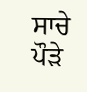ਸਾਚੇ ਪੌੜੇ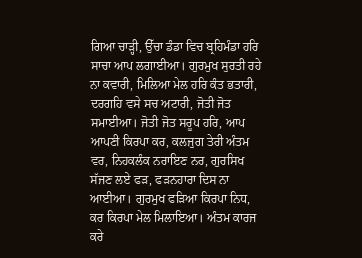ਗਿਆ ਚਾੜ੍ਹੀ, ਉੱਚਾ ਡੰਡਾ ਵਿਚ ਬ੍ਰਹਿਮੰਡਾ ਹਰਿ ਸਾਚਾ ਆਪ ਲਗਾਈਆ। ਗੁਰਮੁਖ ਸੁਰਤੀ ਰਹੇ ਨਾ ਕਵਾਰੀ, ਮਿਲਿਆ ਮੇਲ ਹਰਿ ਕੰਤ ਭਤਾਰੀ, ਦਰਗਹਿ ਵਸੇ ਸਚ ਅਟਾਰੀ, ਜੋਤੀ ਜੋਤ ਸਮਾਈਆ। ਜੋਤੀ ਜੋਤ ਸਰੂਪ ਹਰਿ, ਆਪ ਆਪਣੀ ਕਿਰਪਾ ਕਰ, ਕਲਜੁਗ ਤੇਰੀ ਅੰਤਮ ਵਰ, ਨਿਹਕਲੰਕ ਨਰਾਇਣ ਨਰ, ਗੁਰਸਿਖ ਸੱਜਣ ਲਏ ਫੜ, ਫੜਨਹਾਰਾ ਦਿਸ ਨਾ ਆਈਆ। ਗੁਰਮੁਖ ਫੜਿਆ ਕਿਰਪਾ ਨਿਧ, ਕਰ ਕਿਰਪਾ ਮੇਲ ਮਿਲਾਇਆ। ਅੰਤਮ ਕਾਰਜ ਕਰੇ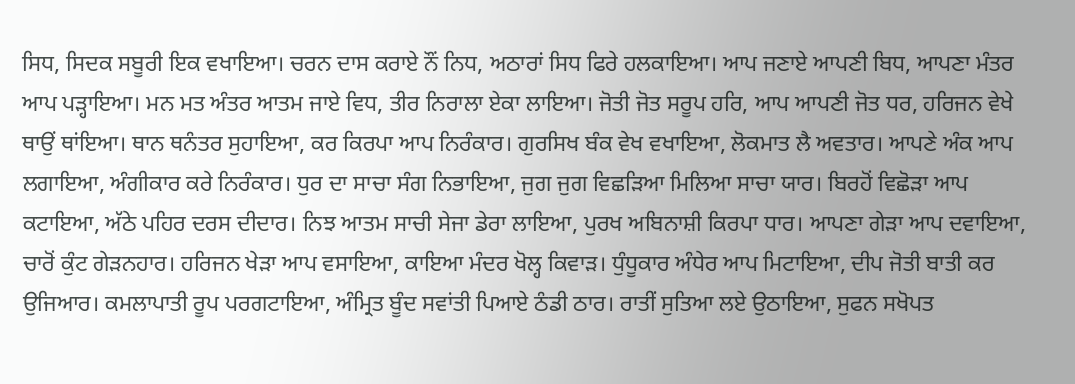ਸਿਧ, ਸਿਦਕ ਸਬੂਰੀ ਇਕ ਵਖਾਇਆ। ਚਰਨ ਦਾਸ ਕਰਾਏ ਨੌਂ ਨਿਧ, ਅਠਾਰਾਂ ਸਿਧ ਫਿਰੇ ਹਲਕਾਇਆ। ਆਪ ਜਣਾਏ ਆਪਣੀ ਬਿਧ, ਆਪਣਾ ਮੰਤਰ ਆਪ ਪੜ੍ਹਾਇਆ। ਮਨ ਮਤ ਅੰਤਰ ਆਤਮ ਜਾਏ ਵਿਧ, ਤੀਰ ਨਿਰਾਲਾ ਏਕਾ ਲਾਇਆ। ਜੋਤੀ ਜੋਤ ਸਰੂਪ ਹਰਿ, ਆਪ ਆਪਣੀ ਜੋਤ ਧਰ, ਹਰਿਜਨ ਵੇਖੇ ਥਾਉਂ ਥਾਂਇਆ। ਥਾਨ ਥਨੰਤਰ ਸੁਹਾਇਆ, ਕਰ ਕਿਰਪਾ ਆਪ ਨਿਰੰਕਾਰ। ਗੁਰਸਿਖ ਬੰਕ ਵੇਖ ਵਖਾਇਆ, ਲੋਕਮਾਤ ਲੈ ਅਵਤਾਰ। ਆਪਣੇ ਅੰਕ ਆਪ ਲਗਾਇਆ, ਅੰਗੀਕਾਰ ਕਰੇ ਨਿਰੰਕਾਰ। ਧੁਰ ਦਾ ਸਾਚਾ ਸੰਗ ਨਿਭਾਇਆ, ਜੁਗ ਜੁਗ ਵਿਛੜਿਆ ਮਿਲਿਆ ਸਾਚਾ ਯਾਰ। ਬਿਰਹੋਂ ਵਿਛੋੜਾ ਆਪ ਕਟਾਇਆ, ਅੱਠੇ ਪਹਿਰ ਦਰਸ ਦੀਦਾਰ। ਨਿਝ ਆਤਮ ਸਾਚੀ ਸੇਜਾ ਡੇਰਾ ਲਾਇਆ, ਪੁਰਖ ਅਬਿਨਾਸ਼ੀ ਕਿਰਪਾ ਧਾਰ। ਆਪਣਾ ਗੇੜਾ ਆਪ ਦਵਾਇਆ, ਚਾਰੋਂ ਕੁੰਟ ਗੇੜਨਹਾਰ। ਹਰਿਜਨ ਖੇੜਾ ਆਪ ਵਸਾਇਆ, ਕਾਇਆ ਮੰਦਰ ਖੋਲ੍ਹ ਕਿਵਾੜ। ਧੁੰਧੂਕਾਰ ਅੰਧੇਰ ਆਪ ਮਿਟਾਇਆ, ਦੀਪ ਜੋਤੀ ਬਾਤੀ ਕਰ ਉਜਿਆਰ। ਕਮਲਾਪਾਤੀ ਰੂਪ ਪਰਗਟਾਇਆ, ਅੰਮ੍ਰਿਤ ਬੂੰਦ ਸਵਾਂਤੀ ਪਿਆਏ ਠੰਡੀ ਠਾਰ। ਰਾਤੀਂ ਸੁਤਿਆ ਲਏ ਉਠਾਇਆ, ਸੁਫਨ ਸਖੋਪਤ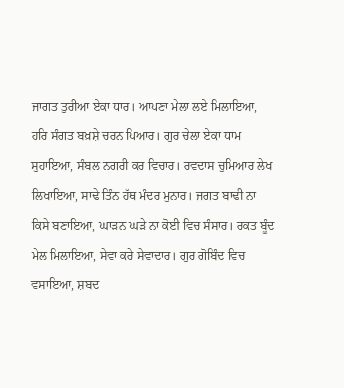ਜਾਗਤ ਤੁਰੀਆ ਏਕਾ ਧਾਰ। ਆਪਣਾ ਮੇਲਾ ਲਏ ਮਿਲਾਇਆ, ਹਰਿ ਸੰਗਤ ਬਖ਼ਸ਼ੇ ਚਰਨ ਪਿਆਰ। ਗੁਰ ਚੇਲਾ ਏਕਾ ਧਾਮ ਸੁਹਾਇਆ, ਸੰਬਲ ਨਗਰੀ ਕਰ ਵਿਚਾਰ। ਰਵਦਾਸ ਚੁਮਿਆਰ ਲੇਖ ਲਿਖਾਇਆ, ਸਾਢੇ ਤਿੰਨ ਹੱਥ ਮੰਦਰ ਮੁਨਾਰ। ਜਗਤ ਬਾਢੀ ਨਾ ਕਿਸੇ ਬਣਾਇਆ, ਘਾੜਨ ਘੜੇ ਨਾ ਕੋਈ ਵਿਚ ਸੰਸਾਰ। ਰਕਤ ਬੂੰਦ ਮੇਲ ਮਿਲਾਇਆ, ਸੇਵਾ ਕਰੇ ਸੇਵਾਦਾਰ। ਗੁਰ ਗੋਬਿੰਦ ਵਿਚ ਵਸਾਇਆ, ਸ਼ਬਦ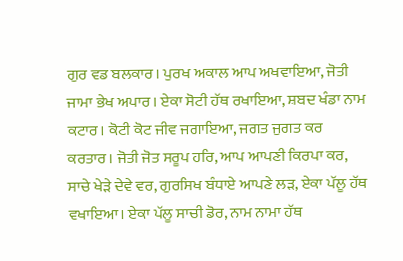ਗੁਰ ਵਡ ਬਲਕਾਰ। ਪੁਰਖ ਅਕਾਲ ਆਪ ਅਖਵਾਇਆ, ਜੋਤੀ ਜਾਮਾ ਭੇਖ ਅਪਾਰ। ਏਕਾ ਸੋਟੀ ਹੱਥ ਰਖਾਇਆ, ਸ਼ਬਦ ਖੰਡਾ ਨਾਮ ਕਟਾਰ। ਕੋਟੀ ਕੋਟ ਜੀਵ ਜਗਾਇਆ, ਜਗਤ ਜੁਗਤ ਕਰ ਕਰਤਾਰ। ਜੋਤੀ ਜੋਤ ਸਰੂਪ ਹਰਿ, ਆਪ ਆਪਣੀ ਕਿਰਪਾ ਕਰ, ਸਾਚੇ ਖੇੜੇ ਦੇਵੇ ਵਰ, ਗੁਰਸਿਖ ਬੰਧਾਏ ਆਪਣੇ ਲੜ, ਏਕਾ ਪੱਲੂ ਹੱਥ ਵਖਾਇਆ। ਏਕਾ ਪੱਲੂ ਸਾਚੀ ਡੋਰ, ਨਾਮ ਨਾਮਾ ਹੱਥ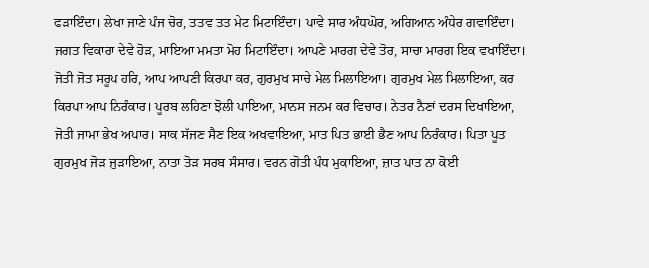ਫੜਾਇੰਦਾ। ਲੇਖਾ ਜਾਣੇ ਪੰਜ ਚੋਰ, ਤਤਵ ਤਤ ਮੇਟ ਮਿਟਾਇੰਦਾ। ਪਾਵੇ ਸਾਰ ਅੰਧਘੋਰ, ਅਗਿਆਨ ਅੰਧੇਰ ਗਵਾਇੰਦਾ। ਜਗਤ ਵਿਕਾਰਾ ਦੇਵੇ ਹੋੜ, ਮਾਇਆ ਮਮਤਾ ਮੋਹ ਮਿਟਾਇੰਦਾ। ਆਪਣੇ ਮਾਰਗ ਦੇਵੇ ਤੋਰ, ਸਾਚਾ ਮਾਰਗ ਇਕ ਵਖਾਇੰਦਾ। ਜੋਤੀ ਜੋਤ ਸਰੂਪ ਹਰਿ, ਆਪ ਆਪਣੀ ਕਿਰਪਾ ਕਰ, ਗੁਰਮੁਖ ਸਾਚੇ ਮੇਲ ਮਿਲਾਇਆ। ਗੁਰਮੁਖ ਮੇਲ ਮਿਲਾਇਆ, ਕਰ ਕਿਰਪਾ ਆਪ ਨਿਰੰਕਾਰ। ਪੂਰਬ ਲਹਿਣਾ ਝੋਲੀ ਪਾਇਆ, ਮਾਨਸ ਜਨਮ ਕਰ ਵਿਚਾਰ। ਨੇਤਰ ਨੈਣਾਂ ਦਰਸ ਦਿਖਾਇਆ, ਜੋਤੀ ਜਾਮਾ ਭੇਖ ਅਪਾਰ। ਸਾਕ ਸੱਜਣ ਸੈਣ ਇਕ ਅਖਵਾਇਆ, ਮਾਤ ਪਿਤ ਭਾਈ ਭੈਣ ਆਪ ਨਿਰੰਕਾਰ। ਪਿਤਾ ਪੂਤ ਗੁਰਮੁਖ ਜੋੜ ਜੁੜਾਇਆ, ਨਾਤਾ ਤੋੜ ਸਰਬ ਸੰਸਾਰ। ਵਰਨ ਗੋਤੀ ਪੰਧ ਮੁਕਾਇਆ, ਜ਼ਾਤ ਪਾਤ ਨਾ ਕੋਈ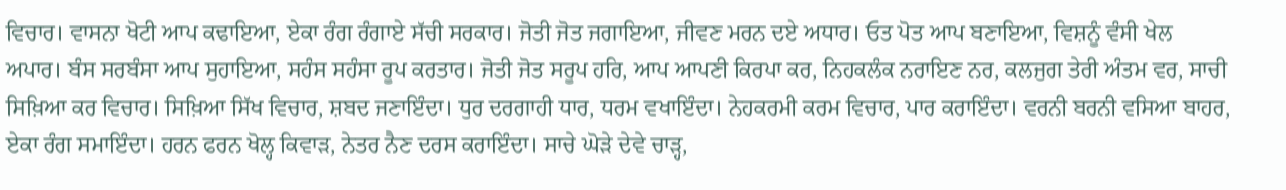ਵਿਚਾਰ। ਵਾਸਨਾ ਖੋਟੀ ਆਪ ਕਢਾਇਆ, ਏਕਾ ਰੰਗ ਰੰਗਾਏ ਸੱਚੀ ਸਰਕਾਰ। ਜੋਤੀ ਜੋਤ ਜਗਾਇਆ, ਜੀਵਣ ਮਰਨ ਦਏ ਅਧਾਰ। ਓਤ ਪੋਤ ਆਪ ਬਣਾਇਆ, ਵਿਸ਼ਨੂੰ ਵੰਸੀ ਖੇਲ ਅਪਾਰ। ਬੰਸ ਸਰਬੰਸਾ ਆਪ ਸੁਹਾਇਆ, ਸਹੰਸ ਸਹੰਸਾ ਰੂਪ ਕਰਤਾਰ। ਜੋਤੀ ਜੋਤ ਸਰੂਪ ਹਰਿ, ਆਪ ਆਪਣੀ ਕਿਰਪਾ ਕਰ, ਨਿਹਕਲੰਕ ਨਰਾਇਣ ਨਰ, ਕਲਜੁਗ ਤੇਰੀ ਅੰਤਮ ਵਰ, ਸਾਚੀ ਸਿਖ਼ਿਆ ਕਰ ਵਿਚਾਰ। ਸਿਖ਼ਿਆ ਸਿੱਖ ਵਿਚਾਰ, ਸ਼ਬਦ ਜਣਾਇੰਦਾ। ਧੁਰ ਦਰਗਾਹੀ ਧਾਰ, ਧਰਮ ਵਖਾਇੰਦਾ। ਨੇਹਕਰਮੀ ਕਰਮ ਵਿਚਾਰ, ਪਾਰ ਕਰਾਇੰਦਾ। ਵਰਨੀ ਬਰਨੀ ਵਸਿਆ ਬਾਹਰ, ਏਕਾ ਰੰਗ ਸਮਾਇੰਦਾ। ਹਰਨ ਫਰਨ ਖੋਲ੍ਹ ਕਿਵਾੜ, ਨੇਤਰ ਨੈਣ ਦਰਸ ਕਰਾਇੰਦਾ। ਸਾਚੇ ਘੋੜੇ ਦੇਵੇ ਚਾੜ੍ਹ,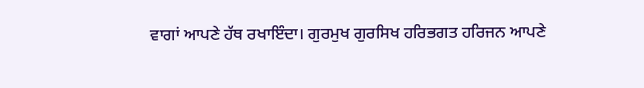ਵਾਗਾਂ ਆਪਣੇ ਹੱਥ ਰਖਾਇੰਦਾ। ਗੁਰਮੁਖ ਗੁਰਸਿਖ ਹਰਿਭਗਤ ਹਰਿਜਨ ਆਪਣੇ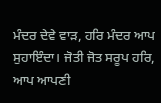ਮੰਦਰ ਦੇਵੇ ਵਾੜ, ਹਰਿ ਮੰਦਰ ਆਪ ਸੁਹਾਇੰਦਾ। ਜੋਤੀ ਜੋਤ ਸਰੂਪ ਹਰਿ, ਆਪ ਆਪਣੀ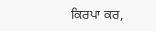ਕਿਰਪਾ ਕਰ,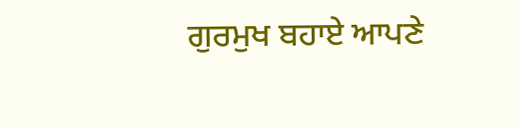ਗੁਰਮੁਖ ਬਹਾਏ ਆਪਣੇ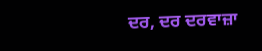ਦਰ, ਦਰ ਦਰਵਾਜ਼ਾ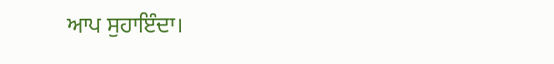ਆਪ ਸੁਹਾਇੰਦਾ।